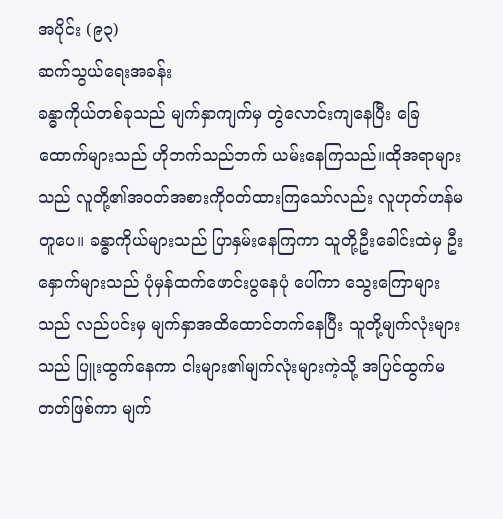အပိုင်း (၉၃)
ဆက်သွယ်ရေးအခန်း
ခန္ဓာကိုယ်တစ်ခုသည် မျက်နှာကျက်မှ တွဲလောင်းကျနေပြီး ခြေထောက်များသည် ဟိုဘက်သည်ဘက် ယမ်းနေကြသည်။ထိုအရာများသည် လူတို့၏အဝတ်အစားကိုဝတ်ထားကြသော်လည်း လူဟုတ်ဟန်မတူပေ။ ခန္ဓာကိုယ်များသည် ပြာနှမ်းနေကြကာ သူတို့ဦးခေါင်းထဲမှ ဦးနှောက်များသည် ပုံမှန်ထက်ဖောင်းပွနေပုံ ပေါ်ကာ သွေးကြောများသည် လည်ပင်းမှ မျက်နှာအထိထောင်တက်နေပြီး သူတို့မျက်လုံးများသည် ပြူးထွက်နေကာ ငါးများ၏မျက်လုံးများကဲ့သို့ အပြင်ထွက်မတတ်ဖြစ်ကာ မျက်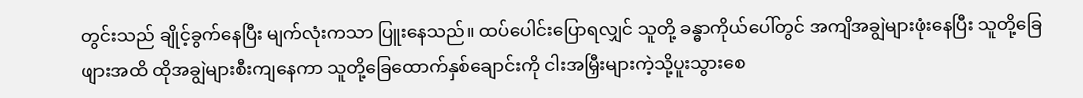တွင်းသည် ချိုင့်ခွက်နေပြီး မျက်လုံးကသာ ပြူးနေသည်။ ထပ်ပေါင်းပြောရလျှင် သူတို့ ခန္ဓာကိုယ်ပေါ်တွင် အကျိအချွဲများဖုံးနေပြီး သူတို့ခြေဖျားအထိ ထိုအချွဲများစီးကျနေကာ သူတို့ခြေထောက်နှစ်ချောင်းကို ငါးအမြှီးများကဲ့သို့ပူးသွားစေ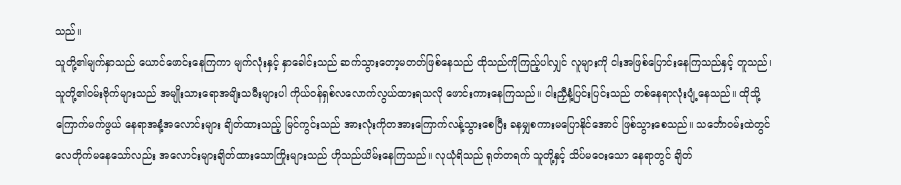သည်။
သူတို့၏မျက်နှာသည် ယောင်ဖောင်းနေကြကာ မျက်လုံးနှင့် နှာခေါင်းသည် ဆက်သွားတော့မတတ်ဖြစ်နေသည် ထိုသည်ကိုကြည့်ပါလျှင် လူများကို ငါးအဖြစ်ပြောင်းနေကြသည်နှင့် တူသည်၊ သူတို့၏ဝမ်းဗိုက်များသည် အမျိုးသားရောအမျိးသမီးများပါ ကိုယ်ဝန်ရှစ်လလောက်လွယ်ထားရသလို ဖောင်းကားနေကြသည်။ ငါးညှီနံ့ပြင်းပြင်းသည် တစ်နေရာလုံးပျံ့နေသည်။ ထိုသို့ကြောက်မက်ဖွယ် နေရာအနံ့အလောင်းများ ချိတ်ထားသည့် မြင်ကွင်းသည် အားလုံးကိုတအားကြောက်လန့်သွားစေပြီး ခနမျှစကားမပြောနိုင်အောင် ဖြစ်သွားစေသည်။ သင်္ဘောဝမ်းထဲတွင် လေတိုက်မနေသော်လည်း အလောင်းများချိတ်ထားသောကြိုးများသည် ဟိုသည်ယိမ်းနေကြသည်။ လုယုံရိသည် ရုတ်တရက် သူတို့နှင့် သိပ်မဝေးသော နေရာတွင် ချိတ်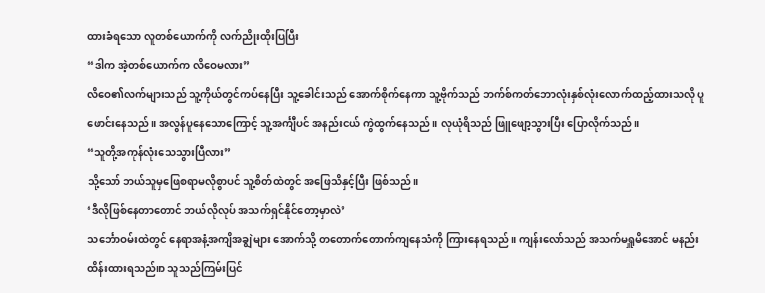ထားခံရသော လူတစ်ယောက်ကို လက်ညိုးထိုးပြပြီး
“ဒါက အဲ့တစ်ယောက်က လိဝေမလား”
လိဝေ၏လက်များသည် သူ့ကိုယ်တွင်ကပ်နေပြီး သူ့ခေါင်းသည် အောက်စိုက်နေကာ သူ့ဗိုက်သည် ဘက်စ်ကတ်ဘောလုံးနှစ်လုံးလောက်ထည့်ထားသလို ပူဖောင်းနေသည်။ အလွန်ပူနေသောကြောင့် သူ့အင်္ကျီပင် အနည်းငယ် ကွဲထွက်နေသည်။ လုယုံရိသည် ဖြူဖျော့သွားပြီး ပြောလိုက်သည်။
“သူတို့အကုန်လုံးသေသွားပြီလား”
သို့သော် ဘယ်သူမှဖြေစရာမလိုစွာပင် သူ့စိတ်ထဲတွင် အဖြေသိနှင့်ပြီး ဖြစ်သည်။
‘ဒီလိုဖြစ်နေတာတောင် ဘယ်လိုလုပ် အသက်ရှင်နိုင်တော့မှာလဲ’
သင်္ဘောဝမ်းထဲတွင် နေရာအနံ့အကျိအချွဲများ အောက်သို့ တတောက်တောက်ကျနေသံကို ကြားနေရသည်။ ကျန်းလော်သည် အသက်မရှူမိအောင် မနည်းထိန်းထားရသည်။ာ သူသည်ကြမ်းပြင်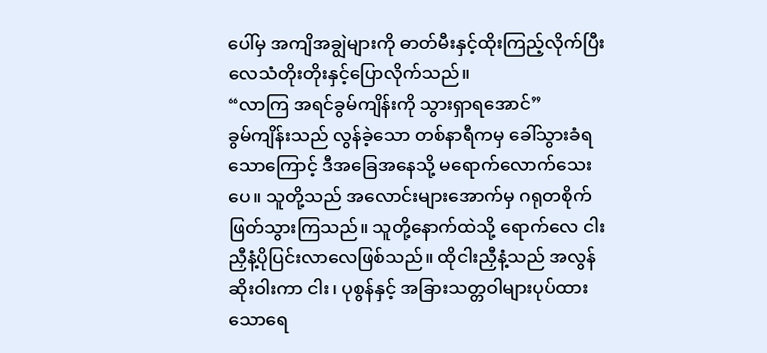ပေါ်မှ အကျိအချွဲများကို ဓာတ်မီးနှင့်ထိုးကြည့်လိုက်ပြီး လေသံတိုးတိုးနှင့်ပြောလိုက်သည်။
“လာကြ အရင်ခွမ်ကျိန်းကို သွားရှာရအောင်”
ခွမ်ကျိန်းသည် လွန်ခဲ့သော တစ်နာရီကမှ ခေါ်သွားခံရသောကြောင့် ဒီအခြေအနေသို့ မရောက်လောက်သေးပေ။ သူတို့သည် အလောင်းများအောက်မှ ဂရုတစိုက်ဖြတ်သွားကြသည်။ သူတို့နောက်ထဲသို့ ရောက်လေ ငါးညှီနံ့ပိုပြင်းလာလေဖြစ်သည်။ ထိုငါးညှီနံ့သည် အလွန်ဆိုးဝါးကာ ငါး၊ ပုစွန်နှင့် အခြားသတ္တဝါများပုပ်ထားသောရေ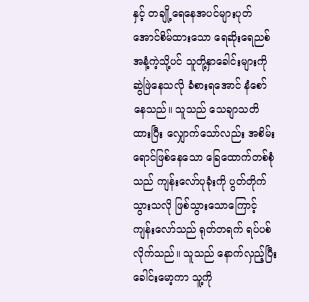နှင့် တချို့ရေနေအပင်များပုတ်အောင်စိမ်ထားသော ရေဆိုးရေညစ်အနံ့ကဲ့သို့ပင် သူတို့နှာခေါင်းများကို ဆွဲဖြဲနေသလို ခံစားရအောင် နံစော်နေသည်။ သူသည် သေချာသတိထားပြီး လျှောက်သော်လည်း အစိမ်းရောင်ဖြစ်နေသော ခြေထောက်တစ်စုံသည် ကျန်းလော်ပုခုံးကို ပွတ်တိုက်သွားသလို ဖြစ်သွားသောကြောင့် ကျန်းလော်သည် ရုတ်တရက် ရပ်ပစ်လိုက်သည်။ သူသည် နောက်လှည့်ပြီးခေါင်းမော့ကာ သူ့ကို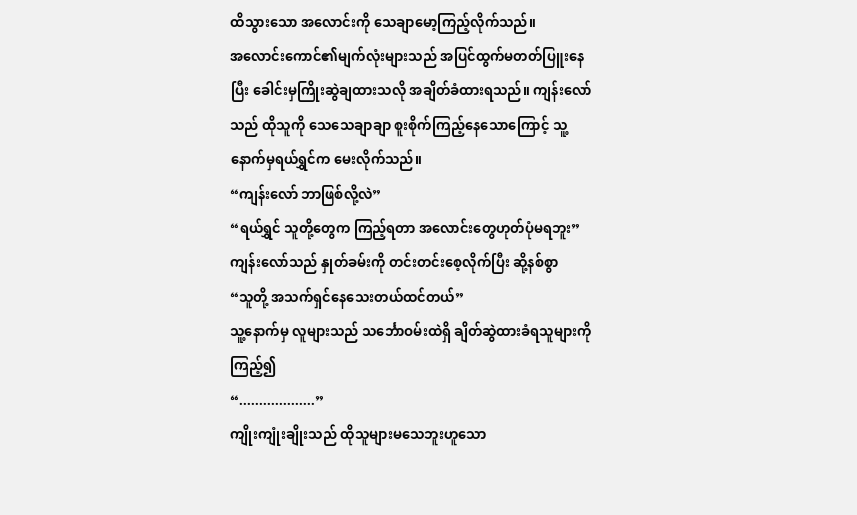ထိသွားသော အလောင်းကို သေချာမော့ကြည့်လိုက်သည်။
အလောင်းကောင်၏မျက်လုံးများသည် အပြင်ထွက်မတတ်ပြူးနေပြီး ခေါင်းမှကြိုးဆွဲချထားသလို အချိတ်ခံထားရသည်။ ကျန်းလော်သည် ထိုသူကို သေသေချာချာ စူးစိုက်ကြည့်နေသောကြောင့် သူ့နောက်မှရယ်ရွှင်က မေးလိုက်သည်။
“ကျန်းလော် ဘာဖြစ်လို့လဲ”
“ရယ်ရွှင် သူတို့တွေက ကြည့်ရတာ အလောင်းတွေဟုတ်ပုံမရဘူး”
ကျန်းလော်သည် နှုတ်ခမ်းကို တင်းတင်းစေ့လိုက်ပြီး ဆို့နစ်စွာ
“သူတို့ အသက်ရှင်နေသေးတယ်ထင်တယ်”
သူ့နောက်မှ လူများသည် သင်္ဘောဝမ်းထဲရှိ ချိတ်ဆွဲထားခံရသူများကို ကြည့်၍
“...................”
ကျိုးကျုံးချိုးသည် ထိုသူများမသေဘူးဟူသော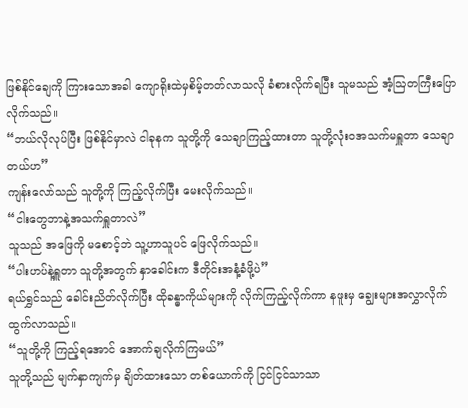ဖြစ်နိုင်ချေကို ကြားသောအခါ ကျောရိုးထဲမှစိမ့်တတ်လာသလို ခံစားလိုက်ရပြီး သူမသည် အံ့ဩတကြီးပြောလိုက်သည်။
“ဘယ်လိုလုပ်ပြီး ဖြစ်နိုင်မှာလဲ ငါခုနက သူတို့ကို သေချာကြည့်ထားတာ သူတို့လုံးဝအသက်မရှူတာ သေချာတယ်ဟ”
ကျန်းလော်သည် သူတို့ကို ကြည့်လိုက်ပြီး မေးလိုက်သည်။
“ငါးတွေဘာနဲ့အသက်ရှူတာလဲ”
သူသည် အဖြေကို မစောင့်ဘဲ သူ့ဟာသူပင် ဖြေလိုက်သည်။
“ပါးဟပ်နဲ့ရှူတာ သူတို့အတွက် နှာခေါင်းက ဒီတိုင်းအနံ့ခံဖို့ပဲ”
ရယ်ရွှင်သည် ခေါင်းညိတ်လိုက်ပြီး ထိုခန္ဓာကိုယ်များကို လိုက်ကြည့်လိုက်ကာ နဖူးမှ ချွေးများအလွှာလိုက်ထွက်လာသည်။
“သူတို့ကို ကြည့်ရအောင် အောက်ချလိုက်ကြမယ်”
သူတို့သည် မျက်နှာကျက်မှ ချိတ်ထားသော တစ်ယောက်ကို ငြင်ငြင်သာသာ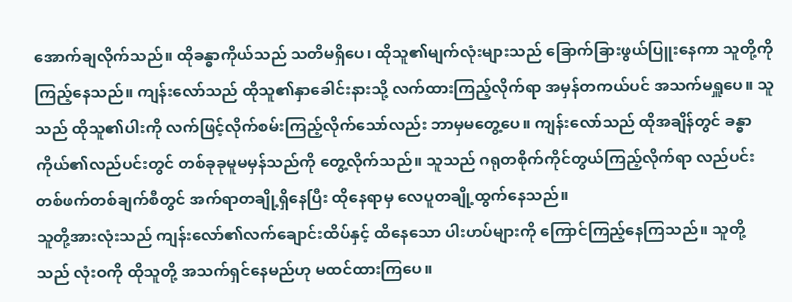အောက်ချလိုက်သည်။ ထိုခန္ဓာကိုယ်သည် သတိမရှိပေ၊ ထိုသူ၏မျက်လုံးများသည် ခြောက်ခြားဖွယ်ပြူးနေကာ သူတို့ကိုကြည့်နေသည်။ ကျန်းလော်သည် ထိုသူ၏နှာခေါင်းနားသို့ လက်ထားကြည့်လိုက်ရာ အမှန်တကယ်ပင် အသက်မရှူပေ။ သူသည် ထိုသူ၏ပါးကို လက်ဖြင့်လိုက်စမ်းကြည့်လိုက်သော်လည်း ဘာမှမတွေ့ပေ။ ကျန်းလော်သည် ထိုအချိန်တွင် ခန္ဓာကိုယ်၏လည်ပင်းတွင် တစ်ခုခုမူမမှန်သည်ကို တွေ့လိုက်သည်။ သူသည် ဂရုတစိုက်ကိုင်တွယ်ကြည့်လိုက်ရာ လည်ပင်းတစ်ဖက်တစ်ချက်စီတွင် အက်ရာတချို့ရှိနေပြီး ထိုနေရာမှ လေပူတချို့ထွက်နေသည်။
သူတို့အားလုံးသည် ကျန်းလော်၏လက်ချောင်းထိပ်နှင့် ထိနေသော ပါးဟပ်များကို ကြောင်ကြည့်နေကြသည်။ သူတို့သည် လုံးဝကို ထိုသူတို့ အသက်ရှင်နေမည်ဟု မထင်ထားကြပေ။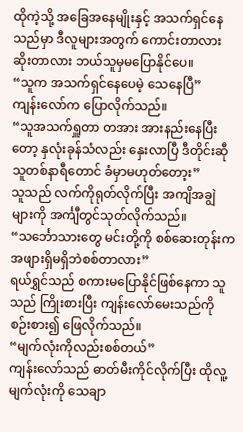ထိုကဲ့သို့ အခြေအနေမျိုးနှင့် အသက်ရှင်နေသည်မှာ ဒီလူများအတွက် ကောင်းတာလားဆိုးတာလား ဘယ်သူမှမပြောနိုင်ပေ။
“သူက အသက်ရှင်နေပေမဲ့ သေနေပြီ”
ကျန်းလော်က ပြောလိုက်သည်။
“သူအသက်ရှူတာ တအား အားနည်းနေပြီးတော့ နှလုံးခုန်သံလည်း နှေးလာပြီ ဒီတိုင်းဆီု သူတစ်နာရီတောင် ခံမှာမဟုတ်တော့း”
သူသည် လက်ကိုရုတ်လိုက်ပြီး အကျိအချွဲများကို အင်္ကျီတွင်သုတ်လိုက်သည်။
“သင်္ဘောသားတွေ မင်းတို့ကို စစ်ဆေးတုန်းက အဖျားရှိမရှိဘဲစစ်တာလား”
ရယ်ရွှင်သည် စကားမပြောနိုင်ဖြစ်နေကာ သူသည် ကြိုးစားပြီး ကျန်းလော်မေးသည်ကို စဉ်းစား၍ ဖြေလိုက်သည်။
“မျက်လုံးကိုလည်းစစ်တယ်”
ကျန်းလော်သည် ဓာတ်မီးကိုင်လိုက်ပြီး ထိုလူ့မျက်လုံးကို သေချာ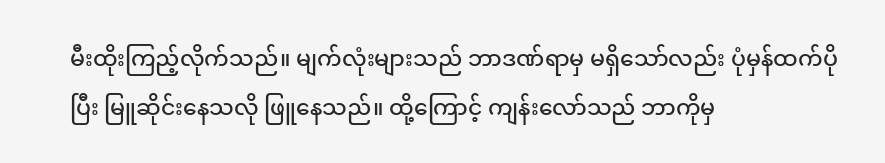မီးထိုးကြည့်လိုက်သည်။ မျက်လုံးများသည် ဘာဒဏ်ရာမှ မရှိသော်လည်း ပုံမှန်ထက်ပိုပြီး မြူဆိုင်းနေသလို ဖြူနေသည်။ ထို့ကြောင့် ကျန်းလော်သည် ဘာကိုမှ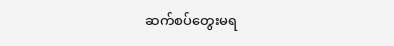ဆက်စပ်တွေးမရ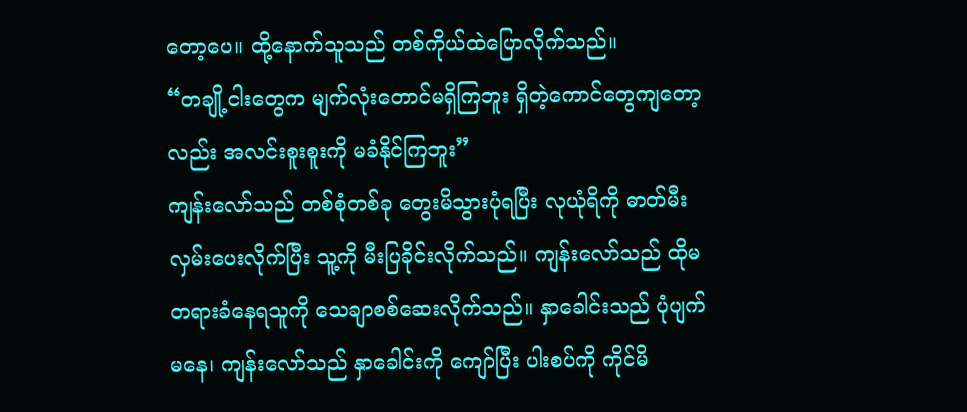တော့ပေ။ ထို့နောက်သူသည် တစ်ကိုယ်ထဲပြောလိုက်သည်။
“တချို့ငါးတွေက မျက်လုံးတောင်မရှိကြဘူး ရှိတဲ့ကောင်တွေကျတော့လည်း အလင်းစူးစူးကို မခံနိုင်ကြဘူး”
ကျန်းလော်သည် တစ်စုံတစ်ခု တွေးမိသွားပုံရပြီး လုယုံရိကို ဓာတ်မီးလှမ်းပေးလိုက်ပြီး သူ့ကို မီးပြခိုင်းလိုက်သည်။ ကျန်းလော်သည် ထိုမတရားခံနေရသူကို သေချာစစ်ဆေးလိုက်သည်။ နှာခေါင်းသည် ပုံပျက်မနေ၊ ကျန်းလော်သည် နှာခေါင်းကို ကျော်ပြီး ပါးစပ်ကို ကိုင်မိ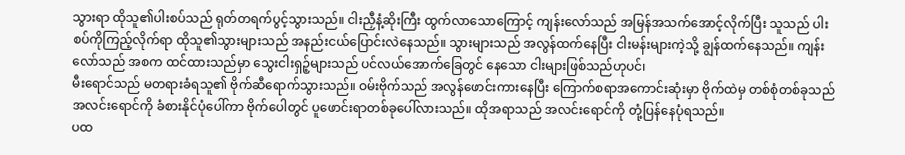သွားရာ ထိုသူ၏ပါးစပ်သည် ရုတ်တရက်ပွင့်သွားသည်။ ငါးညှီနံ့ဆိုးကြီး ထွက်လာသောကြောင့် ကျန်းလော်သည် အမြန်အသက်အောင့်လိုက်ပြီး သူသည် ပါးစပ်ကိုကြည့်လိုက်ရာ ထိုသူ၏သွားများသည် အနည်းငယ်ပြောင်းလဲနေသည်။ သွားများသည် အလွန်ထက်နေပြီး ငါးမန်းများကဲ့သို့ ချွန်ထက်နေသည်။ ကျန်းလော်သည် အစက ထင်ထားသည်မှာ သွေးငါးရှဉ့်များသည် ပင်လယ်အောက်ခြေတွင် နေသော ငါးများဖြစ်သည်ဟုပင်၊
မီးရောင်သည် မတရားခံရသူ၏ ဗိုက်ဆီရောက်သွားသည်။ ဝမ်းဗိုက်သည် အလွန်ဖောင်းကားနေပြီး ကြောက်စရာအကောင်းဆုံးမှာ ဗိုက်ထဲမှ တစ်စုံတစ်ခုသည် အလင်းရောင်ကို ခံစားနိုင်ပုံပေါ်ကာ ဗိုက်ပေါတွင် ပူဖောင်းရာတစ်ခုပေါ်လားသည်။ ထိုအရာသည် အလင်းရောင်ကို တုံ့ပြန်နေပုံရသည်။
ပထ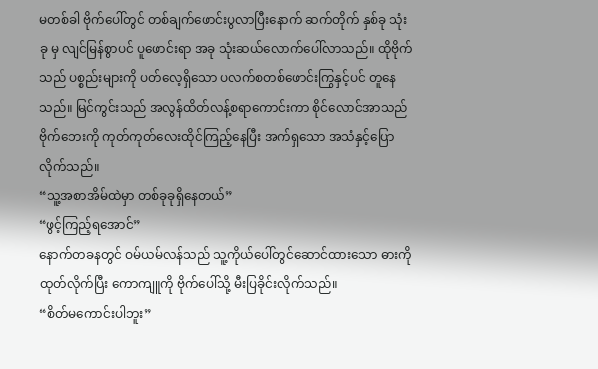မတစ်ခါ ဗိုက်ပေါ်တွင် တစ်ချက်ဖောင်းပွလာပြီးနောက် ဆက်တိုက် နှစ်ခု သုံးခု မှ လျင်မြန်စွာပင် ပူဖောင်းရာ အခု သုံးဆယ်လောက်ပေါ်လာသည်။ ထိုဗိုက်သည် ပစ္စည်းများကို ပတ်လေ့ရှိသော ပလက်စတစ်ဖောင်းကြွနှင့်ပင် တူနေသည်။ မြင်ကွင်းသည် အလွန်ထိတ်လန့်စရာကောင်းကာ စိုင်လောင်အာသည် ဗိုက်ဘေးကို ကုတ်ကုတ်လေးထိုင်ကြည့်နေပြီး အက်ရှသော အသံနှင့်ပြောလိုက်သည်။
“သူ့အစာအိမ်ထဲမှာ တစ်ခုခုရှိနေတယ်”
“ဖွင့်ကြည့်ရအောင်”
နောက်တခနတွင် ဝမ်ယမ်လန်သည် သူ့ကိုယ်ပေါ်တွင်ဆောင်ထားသော ဓားကိုထုတ်လိုက်ပြီး ကောကျူကို ဗိုက်ပေါ်သို့ မီးပြခိုင်းလိုက်သည်။
“စိတ်မကောင်းပါဘူး”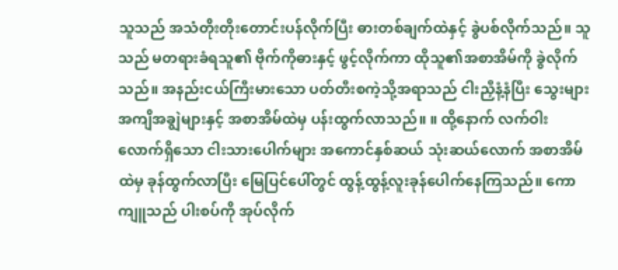သူသည် အသံတိုးတိုးတောင်းပန်လိုက်ပြီး ဓားတစ်ချက်ထဲနှင့် ခွဲပစ်လိုက်သည်။ သူသည် မတရားခံရသူ၏ ဗိုက်ကိုဓားနှင့် ဖွင့်လိုက်ကာ ထိုသူ၏အစာအိမ်ကို ခွဲလိုက်သည်။ အနည်းငယ်ကြီးမားသော ပတ်တီးစကဲ့သို့အရာသည် ငါးညှီနံ့နံပြီး သွေးများအကျိအချွဲများနှင့် အစာအိမ်ထဲမှ ပန်းထွက်လာသည်။ ။ ထို့နောက် လက်ဝါးလောက်ရှိသော ငါးသားပေါက်များ အကောင်နှစ်ဆယ် သုံးဆယ်လောက် အစာအိမ်ထဲမှ ခုန်ထွက်လာပြီး မြေပြင်ပေါ်တွင် ထွန့်ထွန့်လူးခုန်ပေါက်နေကြသည်။ ကောကျူသည် ပါးစပ်ကို အုပ်လိုက်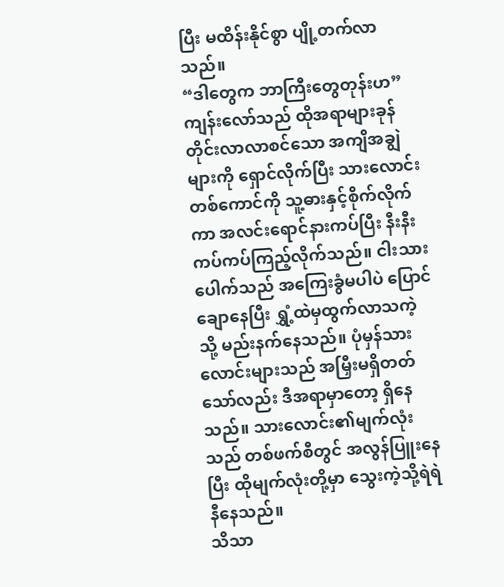ပြီး မထိန်းနိုင်စွာ ပျို့တက်လာသည်။
“ဒါတွေက ဘာကြီးတွေတုန်းဟ”
ကျန်းလော်သည် ထိုအရာများခုန်တိုင်းလာလာစင်သော အကျိအချွဲများကို ရှောင်လိုက်ပြီး သားလောင်းတစ်ကောင်ကို သူ့ဓားနှင့်စိုက်လိုက်ကာ အလင်းရောင်နားကပ်ပြီး နီးနီးကပ်ကပ်ကြည့်လိုက်သည်။ ငါးသားပေါက်သည် အကြေးခွံမပါပဲ ပြောင်ချောနေပြီး ရွှံ့ထဲမှထွက်လာသကဲ့သို့ မည်းနက်နေသည်။ ပုံမှန်သားလောင်းများသည် အမြှီးမရှိတတ်သော်လည်း ဒီအရာမှာတော့ ရှိနေသည်။ သားလောင်း၏မျက်လုံးသည် တစ်ဖက်စီတွင် အလွန်ပြူးနေပြီး ထိုမျက်လုံးတို့မှာ သွေးကဲ့သို့ရဲရဲနီနေသည်။
သိသာ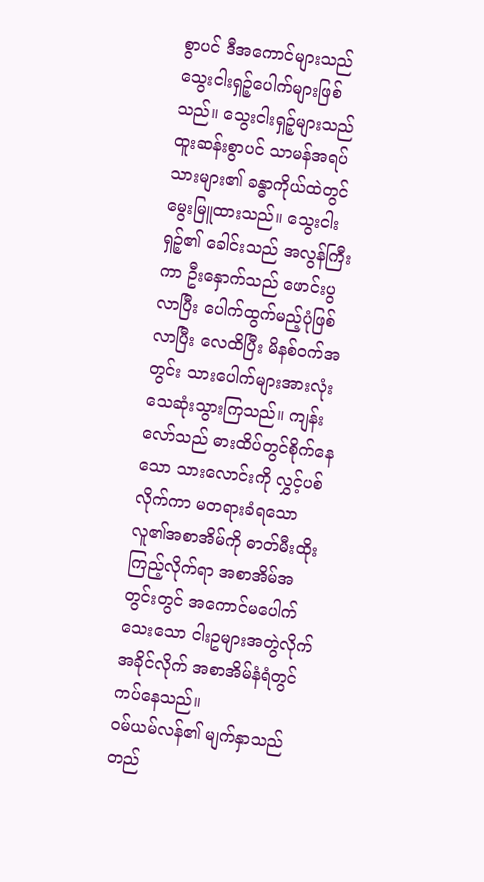စွာပင် ဒီအကောင်များသည် သွေးငါးရှဉ့်ပေါက်များဖြစ်သည်။ သွေးငါးရှဉ့်များသည် ထူးဆန်းစွာပင် သာမန်အရပ်သားများ၏ ခန္ဓာကိုယ်ထဲတွင် မွေးမြူထားသည်။ သွေးငါးရှဉ့်၏ ခေါင်းသည် အလွန်ကြီးကာ ဦးနှောက်သည် ဖောင်းပွလာပြီး ပေါက်ထွက်မည့်ပုံဖြစ်လာပြီး လေထိပြီး မိနစ်ဝက်အတွင်း သားပေါက်များအားလုံး သေဆုံးသွားကြသည်။ ကျန်းလော်သည် ဓားထိပ်တွင်စိုက်နေသော သားလောင်းကို လွှင့်ပစ်လိုက်ကာ မတရားခံရသော လူ၏အစာအိမ်ကို ဓာတ်မီးထိုးကြည့်လိုက်ရာ အစာအိမ်အတွင်းတွင် အကောင်မပေါက်သေးသော ငါးဥများအတွဲလိုက်အခိုင်လိုက် အစာအိမ်နံရံတွင် ကပ်နေသည်။
ဝမ်ယမ်လန်၏ မျက်နှာသည် တည်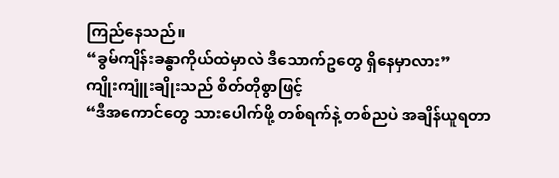ကြည်နေသည်။
“ခွမ်ကျိန်းခန္ဓာကိုယ်ထဲမှာလဲ ဒီသောက်ဥတွေ ရှိနေမှာလား”
ကျိုးကျူံးချိုးသည် စိတ်တိုစွာဖြင့်
“ဒီအကောင်တွေ သားပေါက်ဖို့ တစ်ရက်နဲ့ တစ်ညပဲ အချိန်ယူရတာ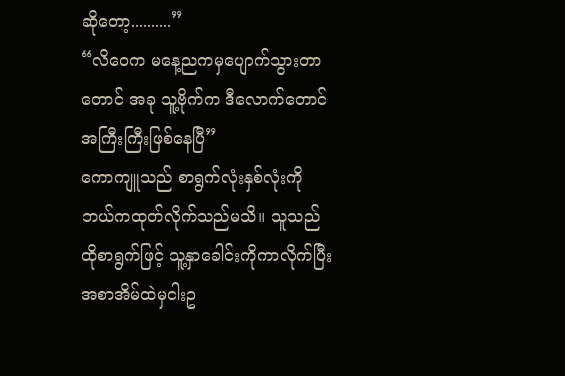ဆိုတော့..........”
“လိဝေက မနေ့ညကမှပျောက်သွားတာတောင် အခု သူ့ဗိုက်က ဒီလောက်တောင် အကြီးကြီးဖြစ်နေပြီ”
ကောကျူသည် စာရွက်လုံးနှစ်လုံးကို ဘယ်ကထုတ်လိုက်သည်မသိ။ သူသည် ထိုစာရွက်ဖြင့် သူ့နှာခေါင်းကိုကာလိုက်ပြီး အစာအိမ်ထဲမှငါးဥ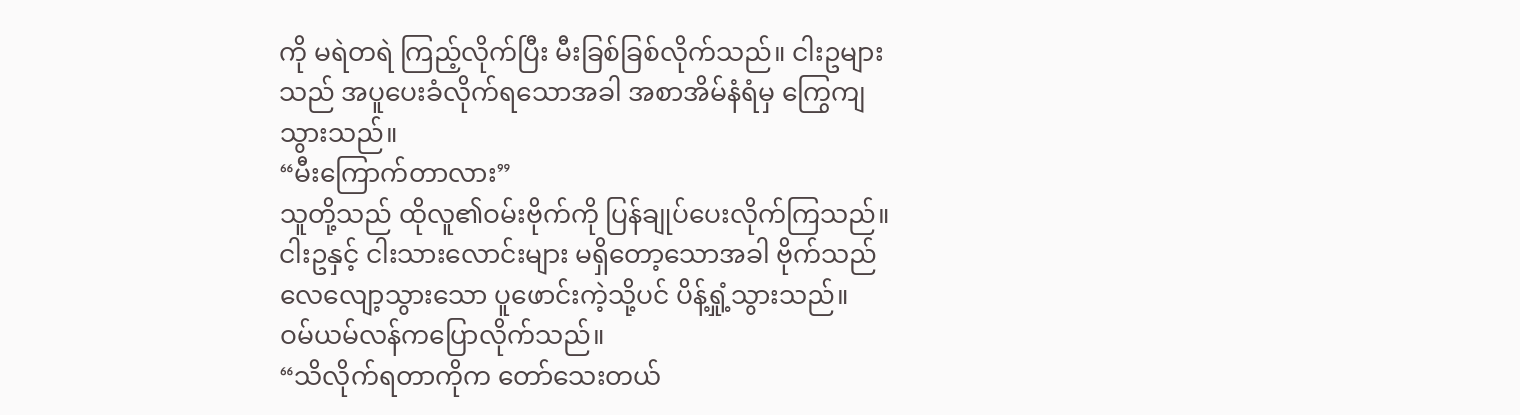ကို မရဲတရဲ ကြည့်လိုက်ပြီး မီးခြစ်ခြစ်လိုက်သည်။ ငါးဥများသည် အပူပေးခံလိုက်ရသောအခါ အစာအိမ်နံရံမှ ကြွေကျသွားသည်။
“မီးကြောက်တာလား”
သူတို့သည် ထိုလူ၏ဝမ်းဗိုက်ကို ပြန်ချုပ်ပေးလိုက်ကြသည်။ ငါးဥနှင့် ငါးသားလောင်းများ မရှိတော့သောအခါ ဗိုက်သည် လေလျော့သွားသော ပူဖောင်းကဲ့သို့ပင် ပိန့်ရှုံ့သွားသည်။
ဝမ်ယမ်လန်ကပြောလိုက်သည်။
“သိလိုက်ရတာကိုက တော်သေးတယ်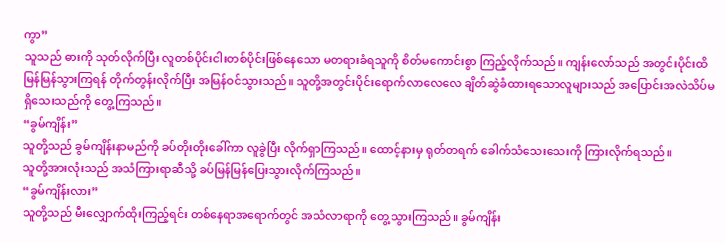ကွာ”
သူသည် ဓားကို သုတ်လိုက်ပြီး လူတစ်ပိုင်းငါးတစ်ပိုင်းဖြစ်နေသော မတရားခံရသူကို စိတ်မကောင်းစွာ ကြည့်လိုက်သည်။ ကျန်းလော်သည် အတွင်းပိုင်းထိ မြန်မြန်သွားကြရန် တိုက်တွန်းလိုက်ပြီး အမြန်ဝင်သွားသည်။ သူတို့အတွင်းပိုင်းရောက်လာလေလေ ချိတ်ဆွဲခံထားရသောလူများသည် အပြောင်းအလဲသိပ်မရှိသေးသည်ကို တွေ့ကြသည်။
“ခွမ်ကျိန်း”
သူတို့သည် ခွမ်ကျိန်းနာမည်ကို ခပ်တိုးတိုးခေါ်ကာ လူခွဲပြီး လိုက်ရှာကြသည်။ ထောင့်နားမှ ရုတ်တရက် ခေါက်သံသေးသေးကို ကြားလိုက်ရသည်။
သူတို့အားလုံးသည် အသံကြားရာဆီသို့ ခပ်မြန်မြန်ပြေးသွားလိုက်ကြသည်။
“ခွမ်ကျိန်းလား”
သူတို့သည် မီးလျှောက်ထိုးကြည့်ရင်း တစ်နေရာအရောက်တွင် အသံလာရာကို တွေ့သွားကြသည်။ ခွမ်ကျိန်း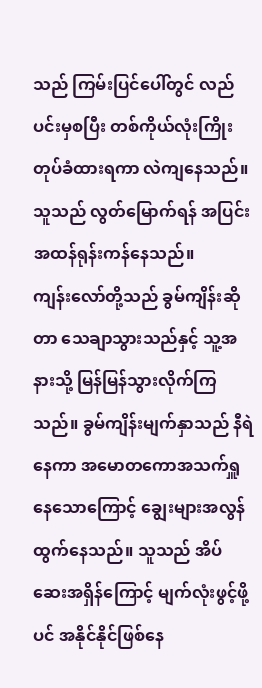သည် ကြမ်းပြင်ပေါ်တွင် လည်ပင်းမှစပြီး တစ်ကိုယ်လုံးကြိုးတုပ်ခံထားရကာ လဲကျနေသည်။ သူသည် လွတ်မြောက်ရန် အပြင်းအထန်ရုန်းကန်နေသည်။
ကျန်းလော်တို့သည် ခွမ်ကျိန်းဆိုတာ သေချာသွားသည်နှင့် သူ့အနားသို့ မြန်မြန်သွားလိုက်ကြသည်။ ခွမ်ကျိန်းမျက်နှာသည် နီရဲနေကာ အမောတကောအသက်ရှူနေသောကြောင့် ချွေးများအလွန်ထွက်နေသည်။ သူသည် အိပ်ဆေးအရှိန်ကြောင့် မျက်လုံးဖွင့်ဖို့ပင် အနိုင်နိုင်ဖြစ်နေ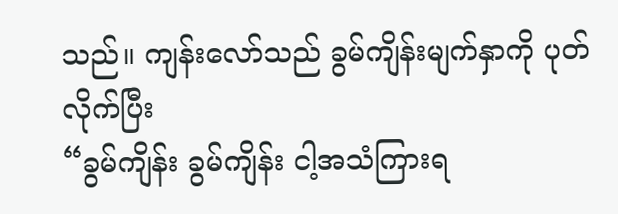သည်။ ကျန်းလော်သည် ခွမ်ကျိန်းမျက်နှာကို ပုတ်လိုက်ပြီး
“ခွမ်ကျိန်း ခွမ်ကျိန်း ငါ့အသံကြားရ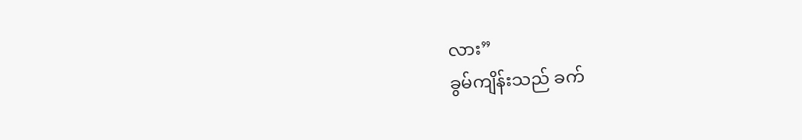လား”
ခွမ်ကျိန်းသည် ခက်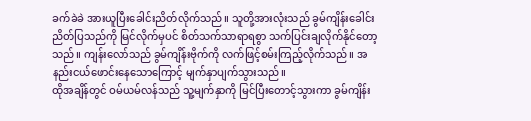ခက်ခဲခဲ အားယူပြီးခေါင်းညိတ်လိုက်သည်။ သူတို့အားလုံးသည် ခွမ်ကျိန်းခေါင်းညိတ်ပြသည်ကို မြင်လိုက်မှပင် စိတ်သက်သာရာရစွာ သက်ပြင်းချလိုက်နိုင်တော့သည်။ ကျန်းလော်သည် ခွမ်ကျိန်းဗိုက်ကို လက်ဖြင့်စမ်းကြည့်လိုက်သည်။ အနည်းငယ်ဖောင်းနေသောကြောင့် မျက်နှာပျက်သွားသည်။
ထိုအချိန်တွင် ဝမ်ယမ်လန်သည် သူ့မျက်နှာကို မြင်ပြီးတောင့်သွားကာ ခွမ်ကျိန်း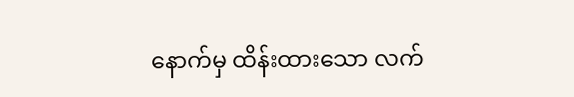နောက်မှ ထိန်းထားသော လက်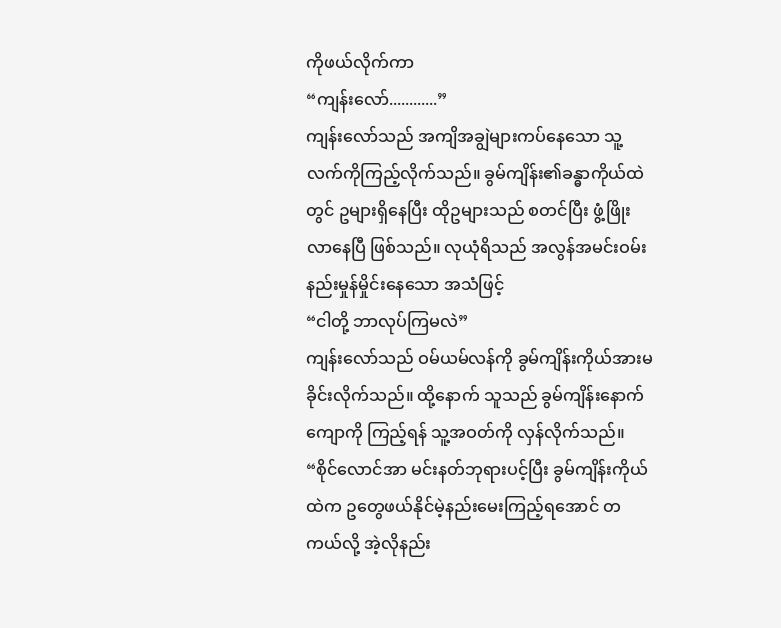ကိုဖယ်လိုက်ကာ
“ကျန်းလော်............”
ကျန်းလော်သည် အကျိအချွဲများကပ်နေသော သူ့လက်ကိုကြည့်လိုက်သည်။ ခွမ်ကျိန်း၏ခန္ဓာကိုယ်ထဲတွင် ဥများရှိနေပြီး ထိုဥများသည် စတင်ပြီး ဖွံ့ဖြိုးလာနေပြီ ဖြစ်သည်။ လုယုံရိသည် အလွန်အမင်းဝမ်းနည်းမှုန်မှိုင်းနေသော အသံဖြင့်
“ငါတို့ ဘာလုပ်ကြမလဲ”
ကျန်းလော်သည် ဝမ်ယမ်လန်ကို ခွမ်ကျိန်းကိုယ်အားမခိုင်းလိုက်သည်။ ထို့နောက် သူသည် ခွမ်ကျိန်းနောက်ကျောကို ကြည့်ရန် သူ့အဝတ်ကို လှန်လိုက်သည်။
“စိုင်လောင်အာ မင်းနတ်ဘုရားပင့်ပြီး ခွမ်ကျိန်းကိုယ်ထဲက ဥတွေဖယ်နိုင်မဲ့နည်းမေးကြည့်ရအောင် တကယ်လို့ အဲ့လိုနည်း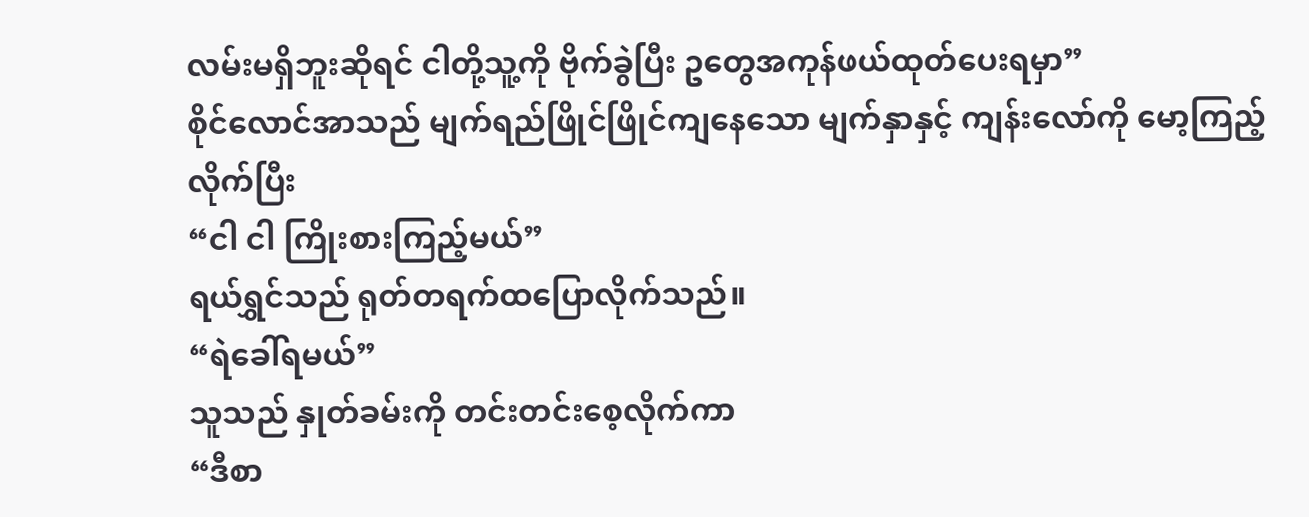လမ်းမရှိဘူးဆိုရင် ငါတို့သူ့ကို ဗိုက်ခွဲပြီး ဥတွေအကုန်ဖယ်ထုတ်ပေးရမှာ”
စိုင်လောင်အာသည် မျက်ရည်ဖြိုင်ဖြိုင်ကျနေသော မျက်နှာနှင့် ကျန်းလော်ကို မော့ကြည့်လိုက်ပြီး
“ငါ ငါ ကြိုးစားကြည့်မယ်”
ရယ်ရွှင်သည် ရုတ်တရက်ထပြောလိုက်သည်။
“ရဲခေါ်ရမယ်”
သူသည် နှုတ်ခမ်းကို တင်းတင်းစေ့လိုက်ကာ
“ဒီစာ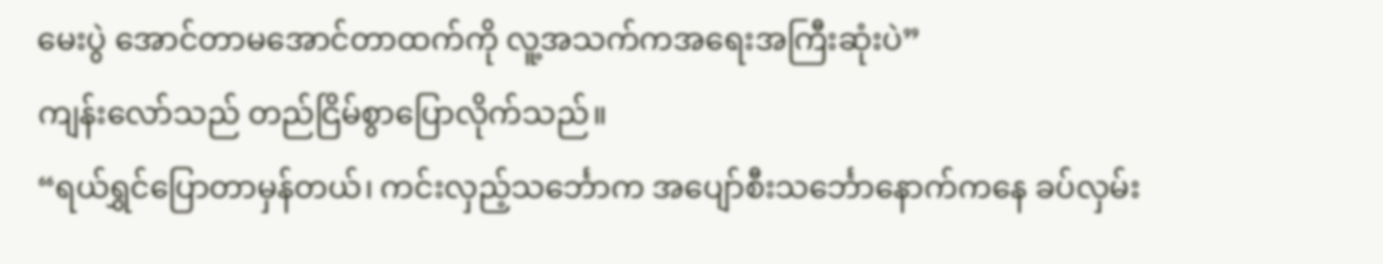မေးပွဲ အောင်တာမအောင်တာထက်ကို လူ့အသက်ကအရေးအကြီးဆုံးပဲ”
ကျန်းလော်သည် တည်ငြိမ်စွာပြောလိုက်သည်။
“ရယ်ရွှင်ပြောတာမှန်တယ်၊ ကင်းလှည့်သင်္ဘောက အပျော်စီးသင်္ဘောနောက်ကနေ ခပ်လှမ်း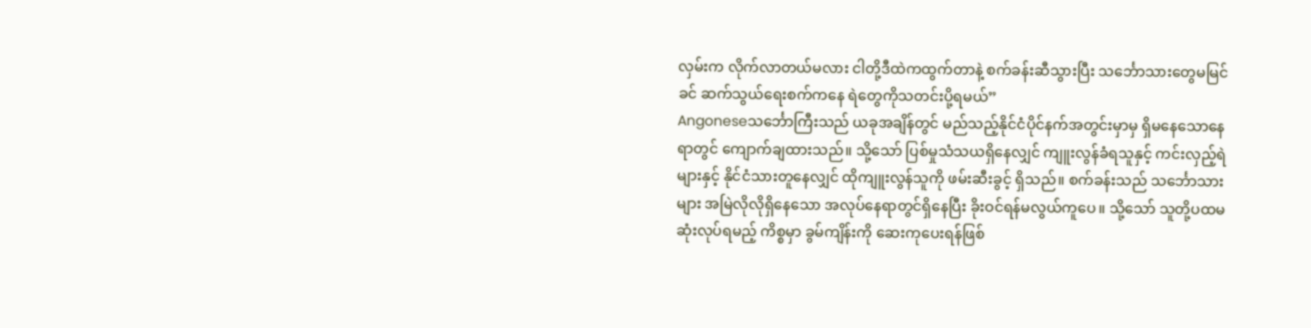လှမ်းက လိုက်လာတယ်မလား ငါတို့ဒီထဲကထွက်တာနဲ့ စက်ခန်းဆီသွားပြီး သင်္ဘောသားတွေမမြင်ခင် ဆက်သွယ်ရေးစက်ကနေ ရဲတွေကိုသတင်းပို့ရမယ်”
Angoneseသင်္ဘောကြီးသည် ယခုအချိန်တွင် မည်သည့်နိုင်ငံပိုင်နက်အတွင်းမှာမှ ရှိမနေသောနေရာတွင် ကျောက်ချထားသည်။ သို့သော် ပြစ်မှုသံသယရှိနေလျှင် ကျူးလွန်ခံရသူနှင့် ကင်းလှည့်ရဲများနှင့် နိုင်ငံသားတူနေလျှင် ထိုကျူးလွန်သူကို ဖမ်းဆီးခွင့် ရှိသည်။ စက်ခန်းသည် သင်္ဘောသားများ အမြဲလိုလိုရှိနေသော အလုပ်နေရာတွင်ရှိနေပြီး ခိုးဝင်ရန်မလွယ်ကူပေ။ သို့သော် သူတို့ပထမဆုံးလုပ်ရမည့် ကိစ္စမှာ ခွမ်ကျိန်းကို ဆေးကုပေးရန်ဖြစ်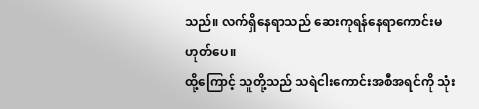သည်။ လက်ရှိနေရာသည် ဆေးကုရန်နေရာကောင်းမဟုတ်ပေ။
ထို့ကြောင့် သူတို့သည် သရဲငါးကောင်းအစီအရင်ကို သုံး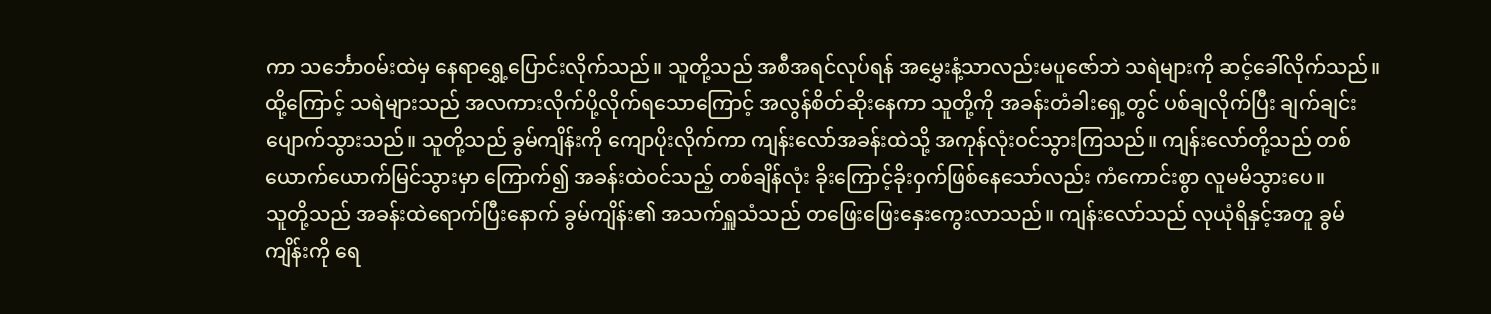ကာ သင်္ဘောဝမ်းထဲမှ နေရာရွှေ့ပြောင်းလိုက်သည်။ သူတို့သည် အစီအရင်လုပ်ရန် အမွှေးနံ့သာလည်းမပူဇော်ဘဲ သရဲများကို ဆင့်ခေါ်လိုက်သည်။ ထို့ကြောင့် သရဲများသည် အလကားလိုက်ပို့လိုက်ရသောကြောင့် အလွန်စိတ်ဆိုးနေကာ သူတို့ကို အခန်းတံခါးရှေ့တွင် ပစ်ချလိုက်ပြီး ချက်ချင်းပျောက်သွားသည်။ သူတို့သည် ခွမ်ကျိန်းကို ကျောပိုးလိုက်ကာ ကျန်းလော်အခန်းထဲသို့ အကုန်လုံးဝင်သွားကြသည်။ ကျန်းလော်တို့သည် တစ်ယောက်ယောက်မြင်သွားမှာ ကြောက်၍ အခန်းထဲဝင်သည့် တစ်ချိန်လုံး ခိုးကြောင့်ခိုးဝှက်ဖြစ်နေသော်လည်း ကံကောင်းစွာ လူမမိသွားပေ။
သူတို့သည် အခန်းထဲရောက်ပြီးနောက် ခွမ်ကျိန်း၏ အသက်ရှူသံသည် တဖြေးဖြေးနှေးကွေးလာသည်။ ကျန်းလော်သည် လုယုံရိနှင့်အတူ ခွမ်ကျိန်းကို ရေ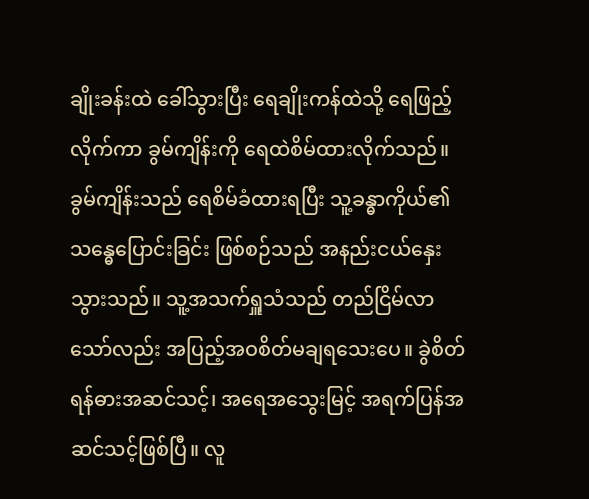ချိုးခန်းထဲ ခေါ်သွားပြီး ရေချိုးကန်ထဲသို့ ရေဖြည့်လိုက်ကာ ခွမ်ကျိန်းကို ရေထဲစိမ်ထားလိုက်သည်။ ခွမ်ကျိန်းသည် ရေစိမ်ခံထားရပြီး သူ့ခန္ဓာကိုယ်၏ သန္ဓေပြောင်းခြင်း ဖြစ်စဉ်သည် အနည်းငယ်နှေးသွားသည်။ သူ့အသက်ရှူသံသည် တည်ငြိမ်လာသော်လည်း အပြည့်အဝစိတ်မချရသေးပေ။ ခွဲစိတ်ရန်ဓားအဆင်သင့်၊ အရေအသွေးမြင့် အရက်ပြန်အဆင်သင့်ဖြစ်ပြီ။ လူ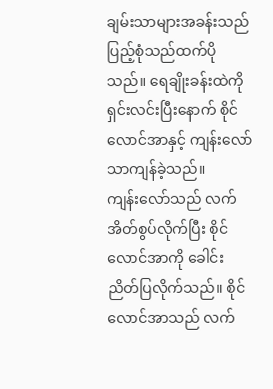ချမ်းသာများအခန်းသည် ပြည့်စုံသည်ထက်ပိုသည်။ ရေချိုးခန်းထဲကို ရှင်းလင်းပြီးနောက် စိုင်လောင်အာနှင့် ကျန်းလော်သာကျန်ခဲ့သည်။
ကျန်းလော်သည် လက်အိတ်စွပ်လိုက်ပြီး စိုင်လောင်အာကို ခေါင်းညိတ်ပြလိုက်သည်။ စိုင်လောင်အာသည် လက်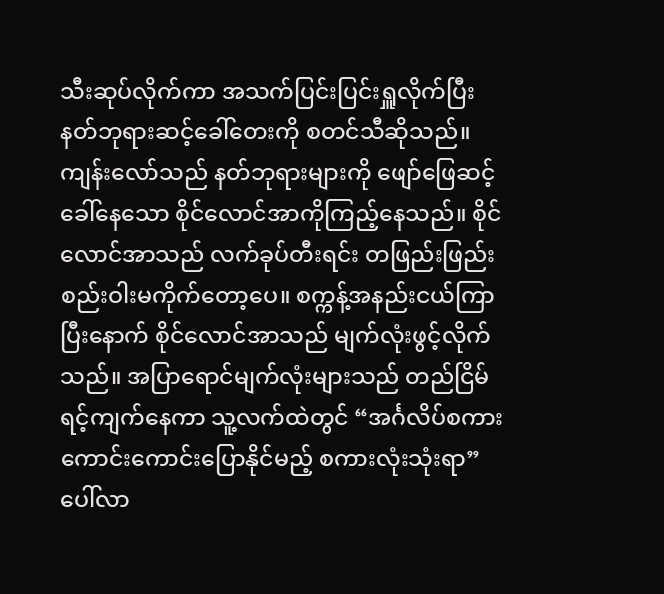သီးဆုပ်လိုက်ကာ အသက်ပြင်းပြင်းရှူလိုက်ပြီး နတ်ဘုရားဆင့်ခေါ်တေးကို စတင်သီဆိုသည်။ ကျန်းလော်သည် နတ်ဘုရားများကို ဖျော်ဖြေဆင့်ခေါ်နေသော စိုင်လောင်အာကိုကြည့်နေသည်။ စိုင်လောင်အာသည် လက်ခုပ်တီးရင်း တဖြည်းဖြည်း စည်းဝါးမကိုက်တော့ပေ။ စက္ကန့်အနည်းငယ်ကြာပြီးနောက် စိုင်လောင်အာသည် မျက်လုံးဖွင့်လိုက်သည်။ အပြာရောင်မျက်လုံးများသည် တည်ငြိမ်ရင့်ကျက်နေကာ သူ့လက်ထဲတွင် “အင်္ဂလိပ်စကားကောင်းကောင်းပြောနိုင်မည့် စကားလုံးသုံးရာ” ပေါ်လာ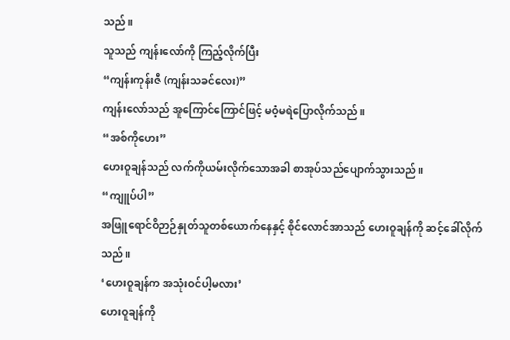သည်။
သူသည် ကျန်းလော်ကို ကြည့်လိုက်ပြီး
“ကျန်းကုန်းဇီ (ကျန်းသခင်လေး)”
ကျန်းလော်သည် အူကြောင်ကြောင်ဖြင့် မဝံ့မရဲပြောလိုက်သည်။
“အစ်ကိုဟေး”
ဟေးဝူချန်သည် လက်ကိုယမ်းလိုက်သောအခါ စာအုပ်သည်ပျောက်သွားသည်။
“ကျူပ်ပါ”
အဖြူရောင်ဝိဉာဉ်နှုတ်သူတစ်ယောက်နေနှင့် စိုင်လောင်အာသည် ဟေးဝူချန်ကို ဆင့်ခေါ်လိုက်သည်။
‘ဟေးဝူချန်က အသုံးဝင်ပါ့မလား’
ဟေးဝူချန်ကို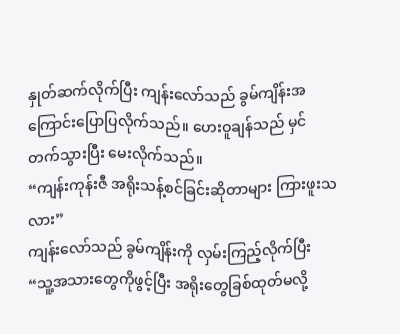နှုတ်ဆက်လိုက်ပြီး ကျန်းလော်သည် ခွမ်ကျိန်းအကြောင်းပြောပြလိုက်သည်။ ဟေးဝူချန်သည် မှင်တက်သွားပြီး မေးလိုက်သည်။
“ကျန်းကုန်းဇီ အရိုးသန့်စင်ခြင်းဆိုတာများ ကြားဖူးသလား”
ကျန်းလော်သည် ခွမ်ကျိန်းကို လှမ်းကြည့်လိုက်ပြီး
“သူ့အသားတွေကိုဖွင့်ပြီး အရိုးတွေခြစ်ထုတ်မလို့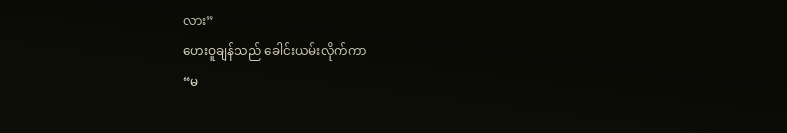လား”
ဟေးဝူချန်သည် ခေါင်းယမ်းလိုက်ကာ
“မ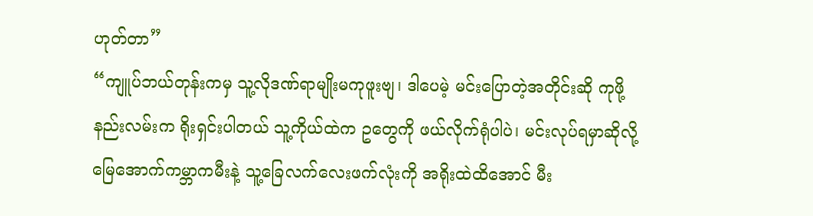ဟုတ်တာ”
“ကျူပ်ဘယ်တုန်းကမှ သူ့လိုဒဏ်ရာမျိုးမကုဖူးဗျ၊ ဒါပေမဲ့ မင်းပြောတဲ့အတိုင်းဆို ကုဖို့နည်းလမ်းက ရိုးရှင်းပါတယ် သူ့ကိုယ်ထဲက ဥတွေကို ဖယ်လိုက်ရုံပါပဲ၊ မင်းလုပ်ရမှာဆိုလို့ မြေအောက်ကမ္ဘာကမီးနဲ့ သူ့ခြေလက်လေးဖက်လုံးကို အရိုးထဲထိအောင် မီး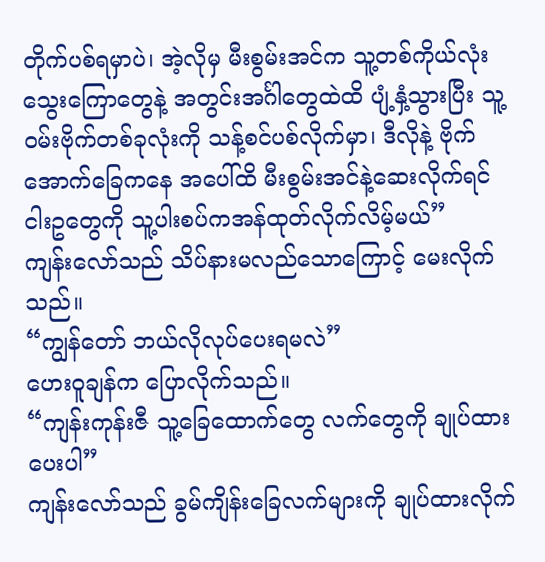တိုက်ပစ်ရမှာပဲ၊ အဲ့လိုမှ မီးစွမ်းအင်က သူ့တစ်ကိုယ်လုံး သွေးကြောတွေနဲ့ အတွင်းအင်္ဂါတွေထဲထိ ပျံ့နှံ့သွားပြီး သူ့ဝမ်းဗိုက်တစ်ခုလုံးကို သန့်စင်ပစ်လိုက်မှာ၊ ဒီလိုနဲ့ ဗိုက်အောက်ခြေကနေ အပေါ်ထိ မီးစွမ်းအင်နဲ့ဆေးလိုက်ရင် ငါးဥတွေကို သူ့ပါးစပ်ကအန်ထုတ်လိုက်လိမ့်မယ်”
ကျန်းလော်သည် သိပ်နားမလည်သောကြောင့် မေးလိုက်သည်။
“ကျွန်တော် ဘယ်လိုလုပ်ပေးရမလဲ”
ဟေးဝူချန်က ပြောလိုက်သည်။
“ကျန်းကုန်းဇီ သူ့ခြေထောက်တွေ လက်တွေကို ချုပ်ထားပေးပါ”
ကျန်းလော်သည် ခွမ်ကျိန်းခြေလက်များကို ချုပ်ထားလိုက်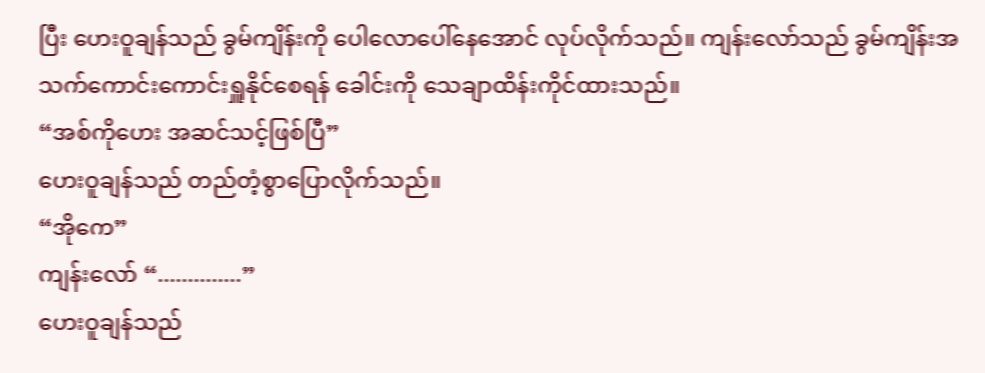ပြီး ဟေးဝူချန်သည် ခွမ်ကျိန်းကို ပေါလောပေါ်နေအောင် လုပ်လိုက်သည်။ ကျန်းလော်သည် ခွမ်ကျိန်းအသက်ကောင်းကောင်းရှူနိုင်စေရန် ခေါင်းကို သေချာထိန်းကိုင်ထားသည်။
“အစ်ကိုဟေး အဆင်သင့်ဖြစ်ပြီ”
ဟေးဝူချန်သည် တည်တံ့စွာပြောလိုက်သည်။
“အိုကေ”
ကျန်းလော် “..............”
ဟေးဝူချန်သည်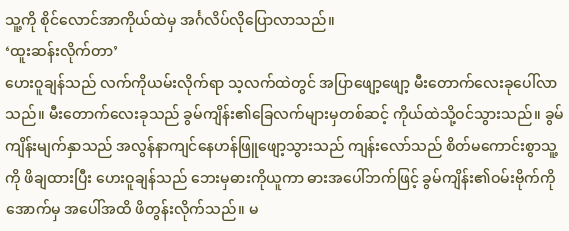သူ့ကို စိုင်လောင်အာကိုယ်ထဲမှ အင်္ဂလိပ်လိုပြောလာသည်။
‘ထူးဆန်းလိုက်တာ’
ဟေးဝူချန်သည် လက်ကိုယမ်းလိုက်ရာ သ့လက်ထဲတွင် အပြာဖျော့ဖျော့ မီးတောက်လေးခုပေါ်လာသည်။ မီးတောက်လေးခုသည် ခွမ်ကျိန်း၏ခြေလက်များမှတစ်ဆင့် ကိုယ်ထဲသို့ဝင်သွားသည်။ ခွမ်ကျိန်းမျက်နှာသည် အလွန်နာကျင်နေဟန်ဖြူဖျော့သွားသည် ကျန်းလော်သည် စိတ်မကောင်းစွာသူ့ကို ဖိချထားပြီး ဟေးဝူချန်သည် ဘေးမှဓားကိုယူကာ ဓားအပေါ်ဘက်ဖြင့် ခွမ်ကျိန်း၏ဝမ်းဗိုက်ကို အောက်မှ အပေါ်အထိ ဖိတွန်းလိုက်သည်။ မ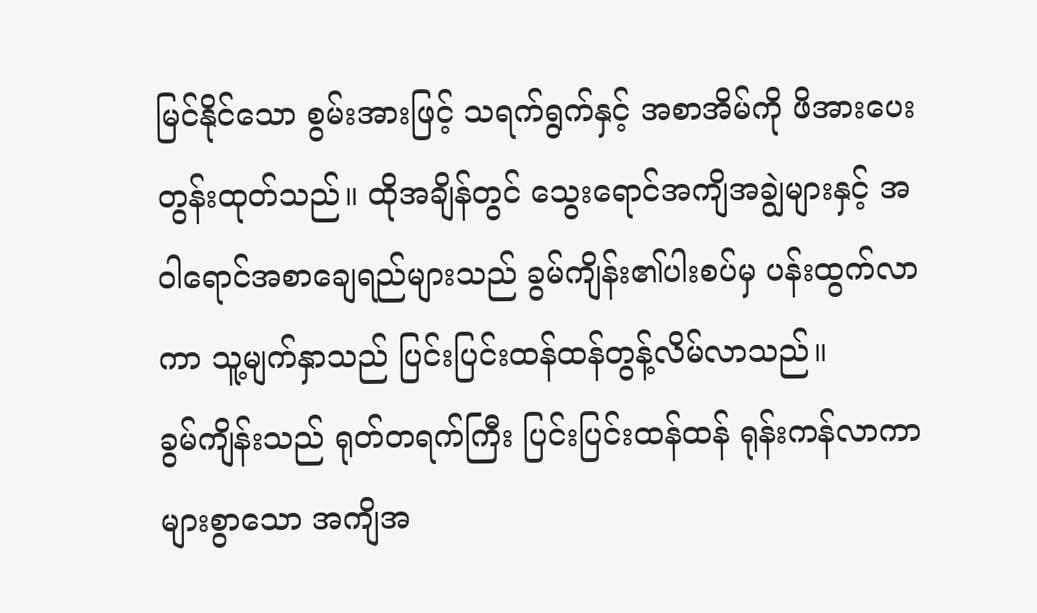မြင်နိုင်သော စွမ်းအားဖြင့် သရက်ရွက်နှင့် အစာအိမ်ကို ဖိအားပေးတွန်းထုတ်သည်။ ထိုအချိန်တွင် သွေးရောင်အကျိအချွဲများနှင့် အဝါရောင်အစာချေရည်များသည် ခွမ်ကျိန်း၏ပါးစပ်မှ ပန်းထွက်လာကာ သူ့မျက်နှာသည် ပြင်းပြင်းထန်ထန်တွန့်လိမ်လာသည်။
ခွမ်ကျိန်းသည် ရုတ်တရက်ကြီး ပြင်းပြင်းထန်ထန် ရုန်းကန်လာကာ များစွာသော အကျိအ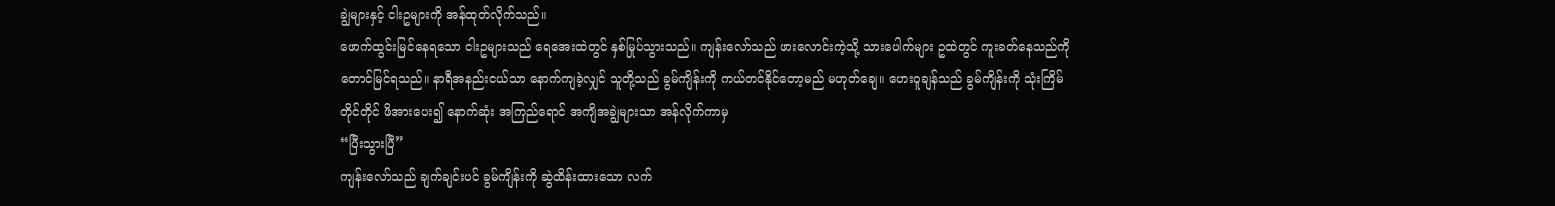ချွဲများနှင့် ငါးဥများကို အန်ထုတ်လိုက်သည်။
ဖောက်ထွင်းမြင်နေရသော ငါးဥများသည် ရေအေးထဲတွင် နှစ်မြုပ်သွားသည်။ ကျန်းလော်သည် ဖားလောင်းကဲ့သို့ သားပေါက်များ ဥထဲတွင် ကူးခတ်နေသည်ကို တောင်မြင်ရသည်။ နာရီအနည်းငယ်သာ နောက်ကျခဲ့လျှင် သူတို့သည် ခွမ်ကျိန်းကို ကယ်တင်နိုင်တော့မည် မဟုတ်ချေ။ ဟေးဝူချန်သည် ခွမ်ကျိန်းကို သုံးကြိမ်တိုင်တိုင် ဖိအားပေး၍ နောက်ဆုံး အကြည်ရောင် အကျိအချွဲများသာ အန်လိုက်ကာမှ
“ပြီးသွားပြီ”
ကျန်းလော်သည် ချက်ချင်းပင် ခွမ်ကျိန်းကို ဆွဲထိန်းထားသော လက်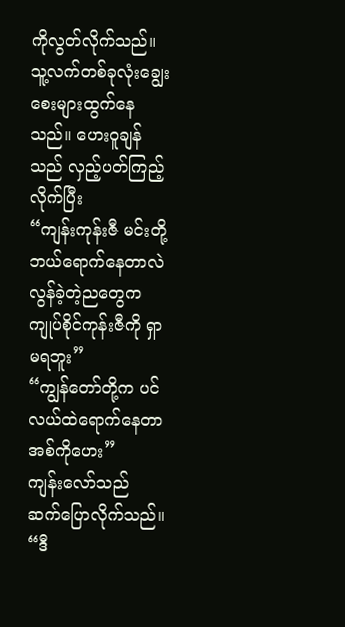ကိုလွတ်လိုက်သည်။ သူ့လက်တစ်ခုလုံးချွေးစေးများထွက်နေသည်။ ဟေးဝူချန်သည် လှည့်ပတ်ကြည့်လိုက်ပြီး
“ကျန်းကုန်းဇီ မင်းတို့ဘယ်ရောက်နေတာလဲ လွန်ခဲ့တဲ့ညတွေက ကျုပ်စိုင်ကုန်းဇီကို ရှာမရဘူး”
“ကျွန်တော်တို့က ပင်လယ်ထဲရောက်နေတာ အစ်ကိုဟေး”
ကျန်းလော်သည် ဆက်ပြောလိုက်သည်။
“ဒီ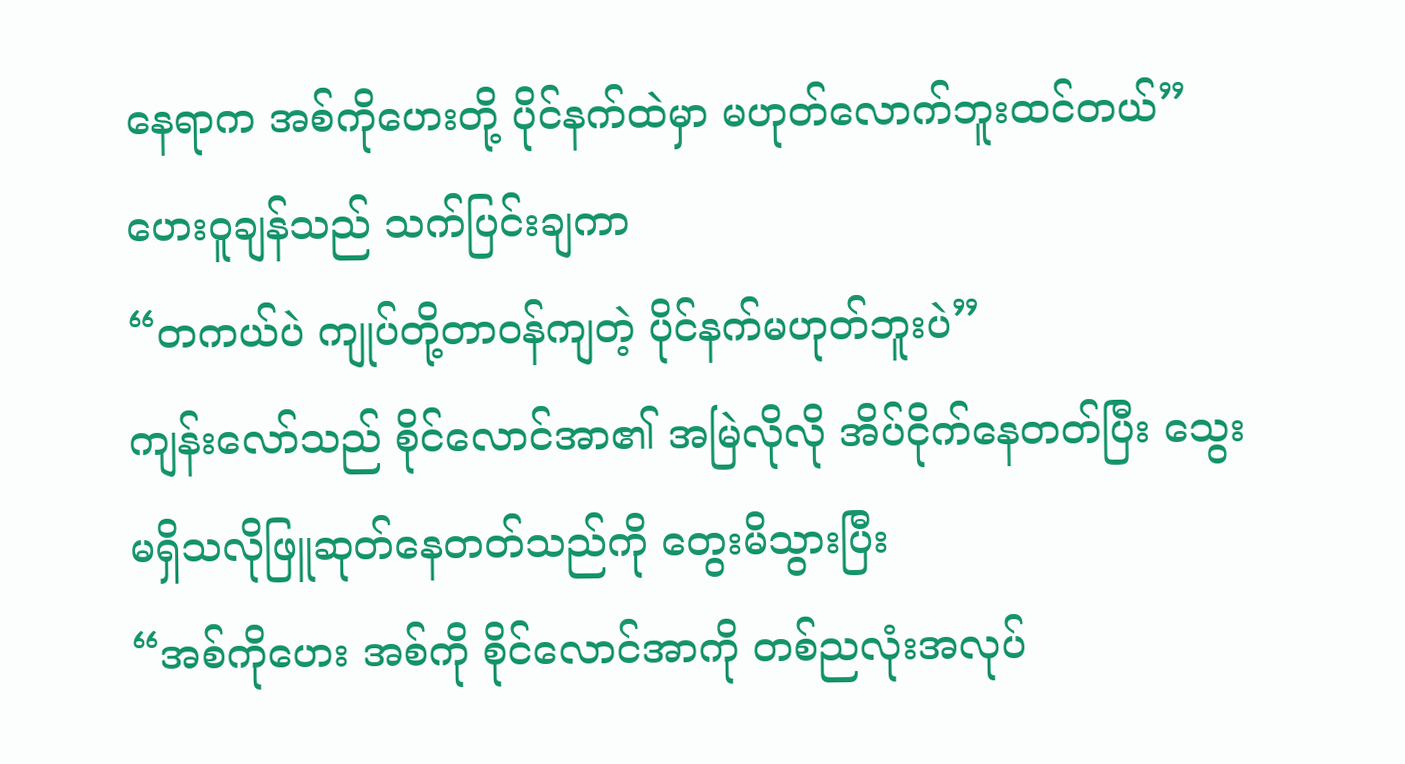နေရာက အစ်ကိုဟေးတို့ ပိုင်နက်ထဲမှာ မဟုတ်လောက်ဘူးထင်တယ်”
ဟေးဝူချန်သည် သက်ပြင်းချကာ
“တကယ်ပဲ ကျုပ်တို့တာဝန်ကျတဲ့ ပိုင်နက်မဟုတ်ဘူးပဲ”
ကျန်းလော်သည် စိုင်လောင်အာ၏ အမြဲလိုလို အိပ်ငိုက်နေတတ်ပြီး သွေးမရှိသလိုဖြူဆုတ်နေတတ်သည်ကို တွေးမိသွားပြီး
“အစ်ကိုဟေး အစ်ကို စိုင်လောင်အာကို တစ်ညလုံးအလုပ်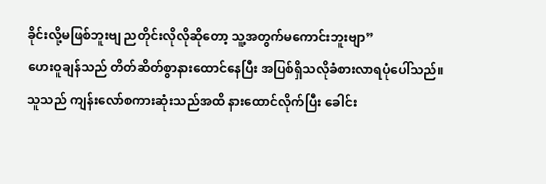ခိုင်းလို့မဖြစ်ဘူးဗျ ညတိုင်းလိုလိုဆိုတော့ သူ့အတွက်မကောင်းဘူးဗျာ”
ဟေးဝူချန်သည် တိတ်ဆိတ်စွာနားထောင်နေပြီး အပြစ်ရှိသလိုခံစားလာရပုံပေါ်သည်။ သူသည် ကျန်းလော်စကားဆုံးသည်အထိ နားထောင်လိုက်ပြီး ခေါင်း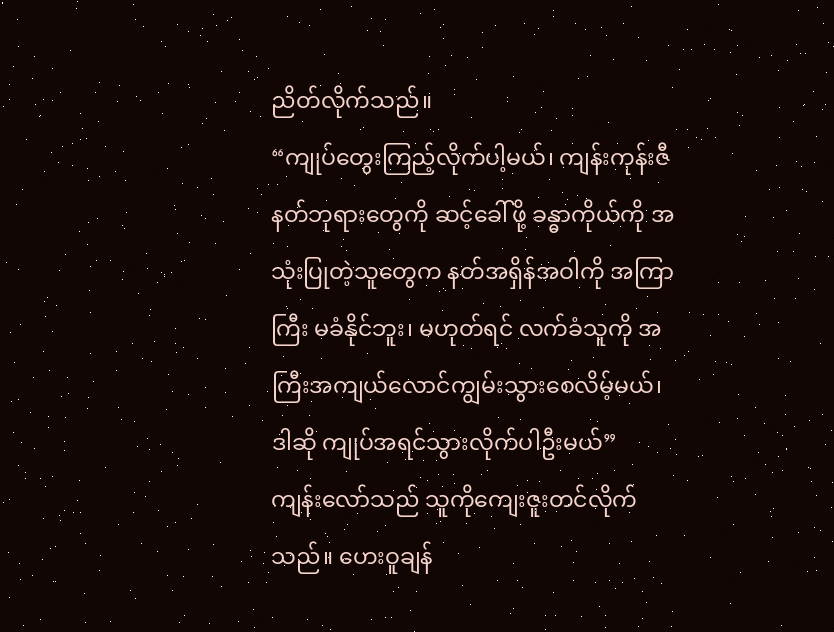ညိတ်လိုက်သည်။
“ကျုပ်တွေးကြည့်လိုက်ပါ့မယ်၊ ကျန်းကုန်းဇီ နတ်ဘုရားတွေကို ဆင့်ခေါ်ဖို့ ခန္ဓာကိုယ်ကို အသုံးပြုတဲ့သူတွေက နတ်အရှိန်အဝါကို အကြာကြီး မခံနိုင်ဘူး၊ မဟုတ်ရင် လက်ခံသူကို အကြီးအကျယ်လောင်ကျွမ်းသွားစေလိမ့်မယ်၊ ဒါဆို ကျုပ်အရင်သွားလိုက်ပါဦးမယ်”
ကျန်းလော်သည် သူကိုကျေးဇူးတင်လိုက်သည်။ ဟေးဝူချန်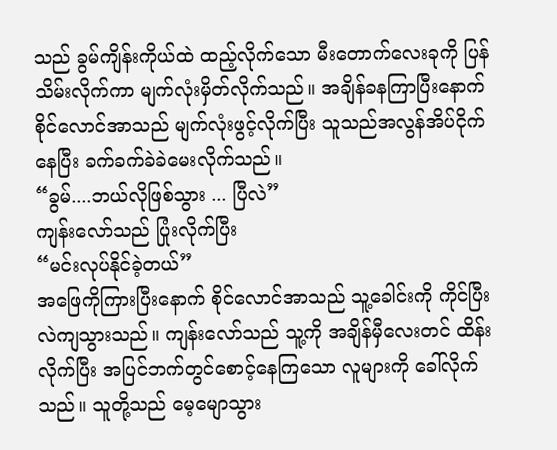သည် ခွမ်ကျိန်းကိုယ်ထဲ ထည့်လိုက်သော မီးတောက်လေးခုကို ပြန်သိမ်းလိုက်ကာ မျက်လုံးမှိတ်လိုက်သည်။ အချိန်ခနကြာပြီးနောက် စိုင်လောင်အာသည် မျက်လုံးဖွင့်လိုက်ပြီး သူသည်အလွန်အိပ်ငိုက်နေပြီး ခက်ခက်ခဲခဲမေးလိုက်သည်။
“ခွမ်....ဘယ်လိုဖြစ်သွား ... ပြီလဲ”
ကျန်းလော်သည် ပြုံးလိုက်ပြီး
“မင်းလုပ်နိုင်ခဲ့တယ်”
အဖြေကိုကြားပြီးနောက် စိုင်လောင်အာသည် သူ့ခေါင်းကို ကိုင်ပြီး လဲကျသွားသည်။ ကျန်းလော်သည် သူ့ကို အချိန်မှီလေးတင် ထိန်းလိုက်ပြီး အပြင်ဘက်တွင်စောင့်နေကြသော လူများကို ခေါ်လိုက်သည်။ သူတို့သည် မေ့မျောသွား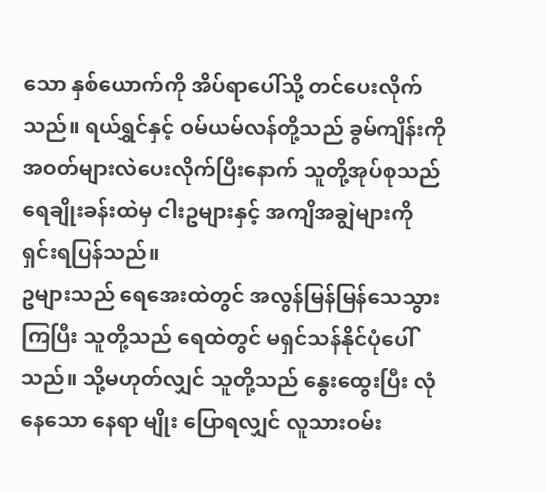သော နှစ်ယောက်ကို အိပ်ရာပေါ်သို့ တင်ပေးလိုက်သည်။ ရယ်ရွှင်နှင့် ဝမ်ယမ်လန်တို့သည် ခွမ်ကျိန်းကို အဝတ်များလဲပေးလိုက်ပြီးနောက် သူတို့အုပ်စုသည် ရေချိုးခန်းထဲမှ ငါးဥများနှင့် အကျိအချွဲများကို ရှင်းရပြန်သည်။
ဥများသည် ရေအေးထဲတွင် အလွန်မြန်မြန်သေသွားကြပြီး သူတို့သည် ရေထဲတွင် မရှင်သန်နိုင်ပုံပေါ်သည်။ သို့မဟုတ်လျှင် သူတို့သည် နွေးထွေးပြီး လုံနေသော နေရာ မျိုး ပြောရလျှင် လူသားဝမ်း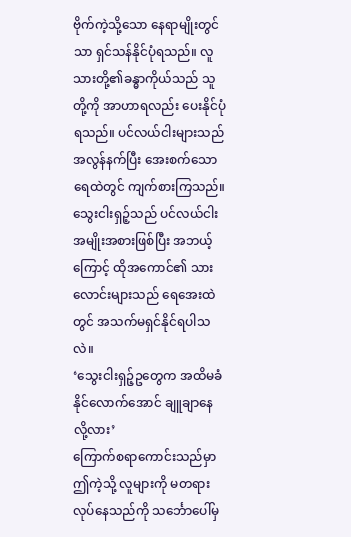ဗိုက်ကဲ့သို့သော နေရာမျိုးတွင်သာ ရှင်သန်နိုင်ပုံရသည်။ လူသားတို့၏ခန္ဓာကိုယ်သည် သူတို့ကို အာဟာရလည်း ပေးနိုင်ပုံရသည်။ ပင်လယ်ငါးများသည် အလွန်နက်ပြီး အေးစက်သော ရေထဲတွင် ကျက်စားကြသည်။ သွေးငါးရှဉ့်သည် ပင်လယ်ငါးအမျိုးအစားဖြစ်ပြီး အဘယ့်ကြောင့် ထိုအကောင်၏ သားလောင်းများသည် ရေအေးထဲတွင် အသက်မရှင်နိုင်ရပါသလဲ။
‘သွေးငါးရှဉ့်ဥတွေက အထိမခံနိုင်လောက်အောင် ချူချာနေလို့လား’
ကြောက်စရာကောင်းသည်မှာ ဤကဲ့သို့ လူများကို မတရားလုပ်နေသည်ကို သင်္ဘောပေါ်မှ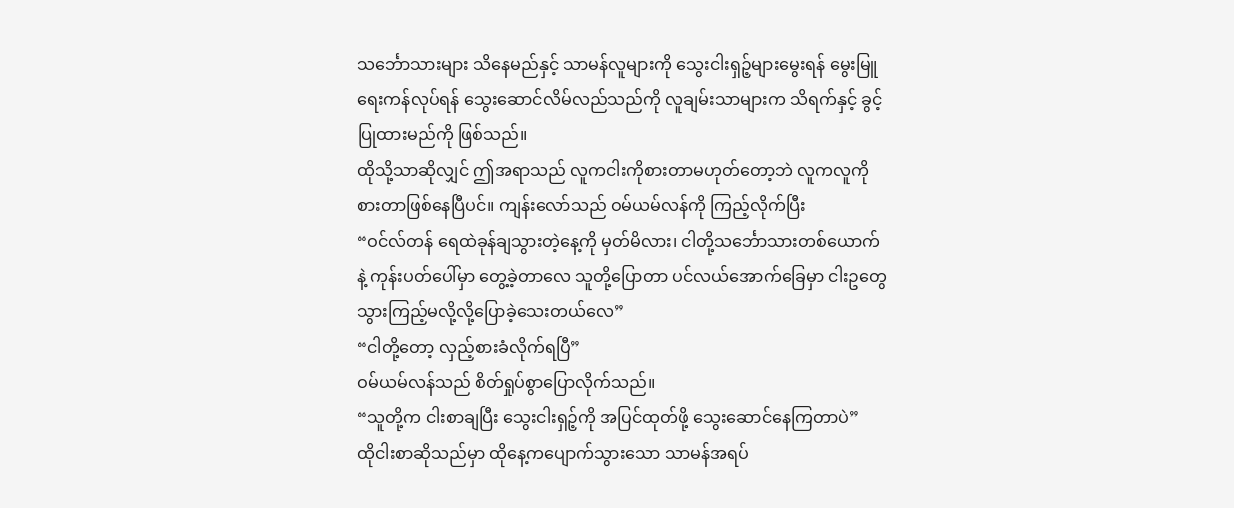သင်္ဘောသားများ သိနေမည်နှင့် သာမန်လူများကို သွေးငါးရှဉ့်များမွေးရန် မွေးမြူရေးကန်လုပ်ရန် သွေးဆောင်လိမ်လည်သည်ကို လူချမ်းသာများက သိရက်နှင့် ခွင့်ပြုထားမည်ကို ဖြစ်သည်။
ထိုသို့သာဆိုလျှင် ဤအရာသည် လူကငါးကိုစားတာမဟုတ်တော့ဘဲ လူကလူကိုစားတာဖြစ်နေပြီပင်။ ကျန်းလော်သည် ဝမ်ယမ်လန်ကို ကြည့်လိုက်ပြီး
“ဝင်လ်တန် ရေထဲခုန်ချသွားတဲ့နေ့ကို မှတ်မိလား၊ ငါတို့သင်္ဘောသားတစ်ယောက်နဲ့ ကုန်းပတ်ပေါ်မှာ တွေ့ခဲ့တာလေ သူတို့ပြောတာ ပင်လယ်အောက်ခြေမှာ ငါးဥတွေသွားကြည့်မလို့လို့ပြောခဲ့သေးတယ်လေ”
“ငါတို့တော့ လှည့်စားခံလိုက်ရပြီ”
ဝမ်ယမ်လန်သည် စိတ်ရှုပ်စွာပြောလိုက်သည်။
“သူတို့က ငါးစာချပြီး သွေးငါးရှဉ့်ကို အပြင်ထုတ်ဖို့ သွေးဆောင်နေကြတာပဲ”
ထိုငါးစာဆိုသည်မှာ ထိုနေ့ကပျောက်သွားသော သာမန်အရပ်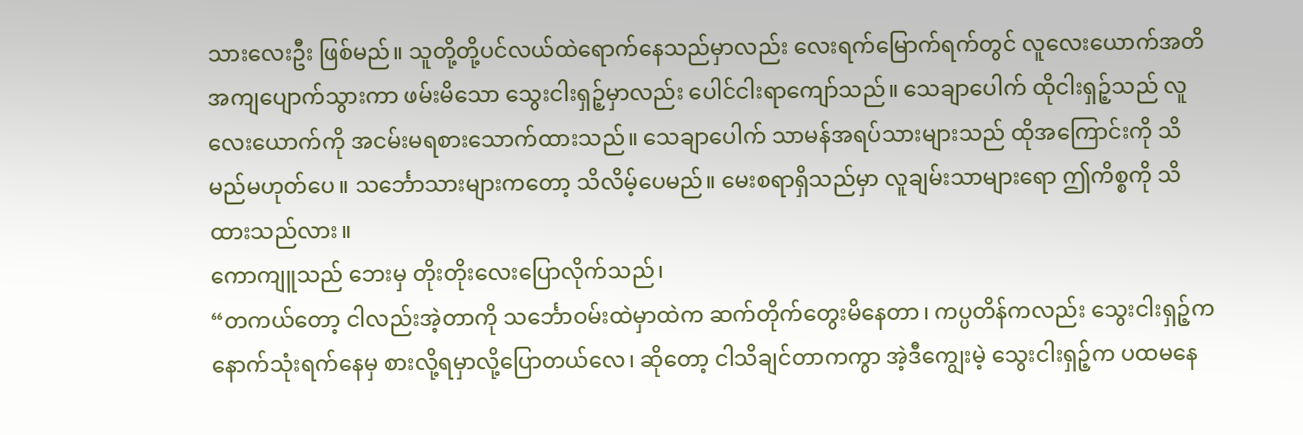သားလေးဦး ဖြစ်မည်။ သူတို့တို့ပင်လယ်ထဲရောက်နေသည်မှာလည်း လေးရက်မြောက်ရက်တွင် လူလေးယောက်အတိအကျပျောက်သွားကာ ဖမ်းမိသော သွေးငါးရှဉ့်မှာလည်း ပေါင်ငါးရာကျော်သည်။ သေချာပေါက် ထိုငါးရှဉ့်သည် လူလေးယောက်ကို အငမ်းမရစားသောက်ထားသည်။ သေချာပေါက် သာမန်အရပ်သားများသည် ထိုအကြောင်းကို သိမည်မဟုတ်ပေ။ သင်္ဘောသားများကတော့ သိလိမ့်ပေမည်။ မေးစရာရှိသည်မှာ လူချမ်းသာများရော ဤကိစ္စကို သိထားသည်လား။
ကောကျူသည် ဘေးမှ တိုးတိုးလေးပြောလိုက်သည်၊
“တကယ်တော့ ငါလည်းအဲ့တာကို သင်္ဘောဝမ်းထဲမှာထဲက ဆက်တိုက်တွေးမိနေတာ၊ ကပ္ပတိန်ကလည်း သွေးငါးရှဉ့်က နောက်သုံးရက်နေမှ စားလို့ရမှာလို့ပြောတယ်လေ၊ ဆိုတော့ ငါသိချင်တာကကွာ အဲ့ဒီကျွေးမဲ့ သွေးငါးရှဉ့်က ပထမနေ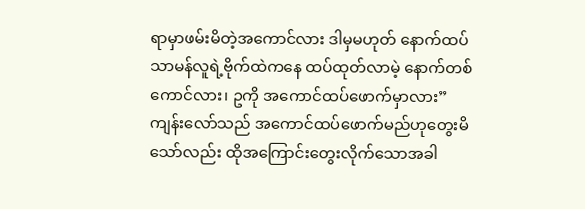ရာမှာဖမ်းမိတဲ့အကောင်လား ဒါမှမဟုတ် နောက်ထပ် သာမန်လူရဲ့ဗိုက်ထဲကနေ ထပ်ထုတ်လာမဲ့ နောက်တစ်ကောင်လား၊ ဥကို အကောင်ထပ်ဖောက်မှာလား”
ကျန်းလော်သည် အကောင်ထပ်ဖောက်မည်ဟုတွေးမိသော်လည်း ထိုအကြောင်းတွေးလိုက်သောအခါ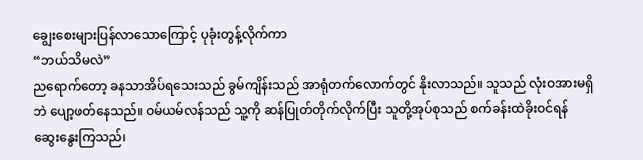ချွေးစေးများပြန်လာသောကြောင့် ပုခုံးတွန့်လိုက်ကာ
“ဘယ်သိမလဲ”
ညရောက်တော့ ခနသာအိပ်ရသေးသည် ခွမ်ကျိန်းသည် အာရုံတက်လောက်တွင် နိုးလာသည်။ သူသည် လုံးဝအားမရှိဘဲ ပျော့ဖတ်နေသည်။ ဝမ်ယမ်လန်သည် သူ့ကို ဆန်ပြုတ်တိုက်လိုက်ပြီး သူတို့အုပ်စုသည် စက်ခန်းထဲခိုးဝင်ရန် ဆွေးနွေးကြသည်၊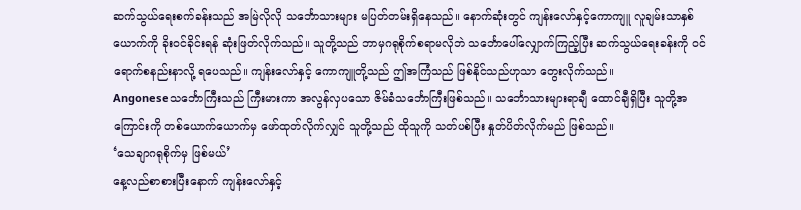ဆက်သွယ်ရေးစက်ခန်းသည် အမြဲလိုလို သင်္ဘောသားများ မပြတ်တမ်းရှိနေသည်။ နောက်ဆုံးတွင် ကျန်းလော်နှင့်ကောကျူ လူချမ်းသာနှစ်ယောက်ကို ခိုးဝင်ခိုင်းရန် ဆုံးဖြတ်လိုက်သည်။ သူတို့သည် ဘာမှဂရုစိုက်စရာမလိုဘဲ သင်္ဘောပေါ်လျှောက်ကြည့်ပြီး ဆက်သွယ်ရေးခန်းကို ဝင်ရောက်စနည်းနာလို့ ရပေသည်။ ကျန်းလော်နှင့် ကောကျူတို့သည် ဤအကြံသည် ဖြစ်နိုင်သည်ဟုသာ တွေးလိုက်သည်။
Angoneseသင်္ဘောကြီးသည် ကြီးမားကာ အလွန်လှပသော ဇိမ်ခံသင်္ဘောကြီးဖြစ်သည်။ သင်္ဘောသားများရာချီ ထောင်ချီရှိပြီး သူတို့အကြောင်းကို တစ်ယောက်ယောက်မှ ဖော်ထုတ်လိုက်လျှင် သူတို့သည် ထိုသူကို သတ်ပစ်ပြီး နှုတ်ပိတ်လိုက်မည် ဖြစ်သည်။
‘သေချာဂရုစိုက်မှ ဖြစ်မယ်’
နေ့လည်စာစားပြီးနောက် ကျန်းလော်နှင့်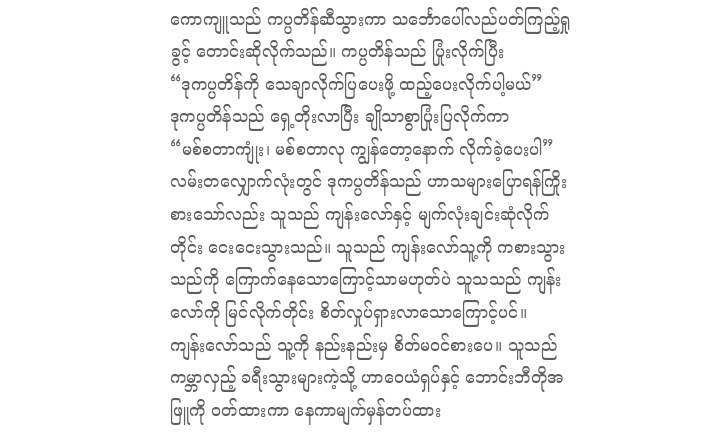ကောကျူသည် ကပ္ပတိန်ဆီသွားကာ သင်္ဘောပေါ်လည်ပတ်ကြည့်ရှုခွင့် တောင်းဆိုလိုက်သည်။ ကပ္ပတိန်သည် ပြုံးလိုက်ပြီး
“ဒုကပ္ပတိန်ကို သေချာလိုက်ပြပေးဖို့ ထည့်ပေးလိုက်ပါ့မယ်”
ဒုကပ္ပတိန်သည် ရှေ့တိုးလာပြီး ချိုသာစွာပြုံးပြလိုက်ကာ
“မစ်စတာကျုံး၊ မစ်စတာလု ကျွန်တော့နောက် လိုက်ခဲ့ပေးပါ”
လမ်းတလျှောက်လုံးတွင် ဒုကပ္ပတိန်သည် ဟာသများပြောရန်ကြိုးစားသော်လည်း သူသည် ကျန်းလော်နှင့် မျက်လုံးချင်းဆုံလိုက်တိုင်း ငေးငေးသွားသည်။ သူသည် ကျန်းလော်သူ့ကို ကစားသွားသည်ကို ကြောက်နေသောကြောင့်သာမဟုတ်ပဲ သူသသည် ကျန်းလော်ကို မြင်လိုက်တိုင်း စိတ်လှုပ်ရှားလာသောကြောင့်ပင်။
ကျန်းလော်သည် သူ့ကို နည်းနည်းမှ စိတ်မဝင်စားပေ။ သူသည် ကမ္ဘာလှည့် ခရီးသွားများကဲ့သို့ ဟာဝေယံရှပ်နှင့် ဘောင်းဘီတိုအဖြူကို ဝတ်ထားကာ နေကာမျက်မှန်တပ်ထား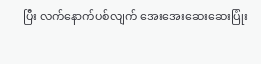ပြီး လက်နောက်ပစ်လျက် အေးအေးဆေးဆေးပြုံး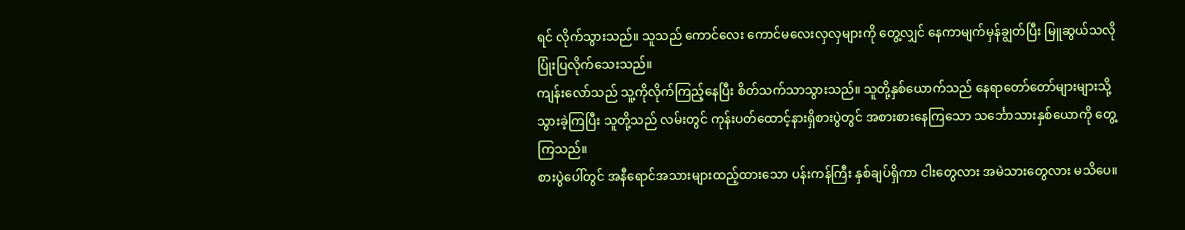ရင် လိုက်သွားသည်။ သူသည် ကောင်လေး ကောင်မလေးလှလှများကို တွေ့လျှင် နေကာမျက်မှန်ချွတ်ပြီး မြူဆွယ်သလို ပြုံးပြလိုက်သေးသည်။
ကျန်းလော်သည် သူ့ကိုလိုက်ကြည့်နေပြီး စိတ်သက်သာသွားသည်။ သူတို့နှစ်ယောက်သည် နေရာတော်တော်များများသို့ သွားခဲ့ကြပြီး သူတို့သည် လမ်းတွင် ကုန်းပတ်ထောင့်နားရှိစားပွဲတွင် အစားစားနေကြသော သင်္ဘောသားနှစ်ယောကို တွေ့ကြသည်။
စားပွဲပေါ်တွင် အနီရောင်အသားများထည့်ထားသော ပန်းကန်ကြီး နှစ်ချပ်ရှိကာ ငါးတွေလား အမဲသားတွေလား မသိပေ။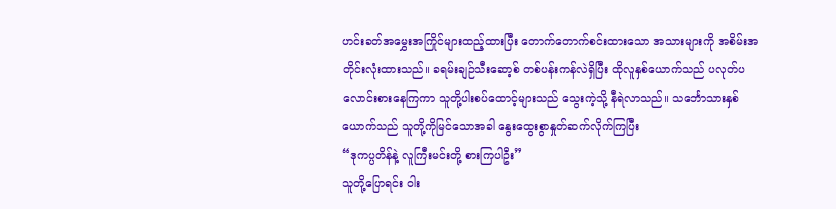ဟင်းခတ်အမွှေးအကြိုင်များထည့်ထားပြီး တောက်တောက်စင်းထားသော အသားများကို အစိမ်းအတိုင်းလုံးထားသည်။ ခရမ်းချဉ်သီးဆော့စ် တစ်ပန်းကန်လဲရှိပြီး ထိုလူနှစ်ယောက်သည် ပလုတ်ပလောင်းစားနေကြကာ သူတို့ပါးစပ်ထောင့်များသည် သွေးကဲ့သို့ နီရဲလာသည်။ သင်္ဘောသားနှစ်ယောက်သည် သူတို့ကိုမြင်သောအခါ နွေးထွေးစွာနှုတ်ဆက်လိုက်ကြပြီး
“ဒုကပ္ပတိန်နဲ့ လူကြီးမင်းတို့ စားကြပါဦး”
သူတို့ပြောရင်း ဝါး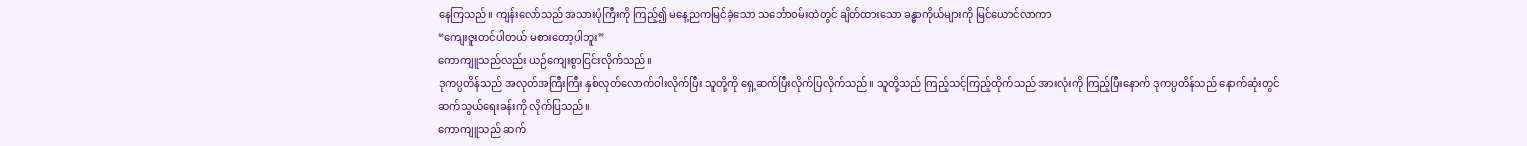နေကြသည်။ ကျန်းလော်သည် အသားပုံကြီးကို ကြည့်၍ မနေ့ညကမြင်ခဲ့သော သင်္ဘောဝမ်းထဲတွင် ချိတ်ထားသော ခန္ဓာကိုယ်များကို မြင်ယောင်လာကာ
“ကျေးဇူးတင်ပါတယ် မစားတော့ပါဘူး”
ကောကျူသည်လည်း ယဉ်ကျေးစွာငြင်းလိုက်သည်။
ဒုကပ္ပတိန်သည် အလုတ်အကြီးကြီး နှစ်လုတ်လောက်ဝါးလိုက်ပြီး သူတို့ကို ရှေ့ဆက်ပြီးလိုက်ပြလိုက်သည်။ သူတို့သည် ကြည့်သင့်ကြည့်ထိုက်သည် အားလုံးကို ကြည့်ပြီးနောက် ဒုကပ္ပတိန်သည် နောက်ဆုံးတွင် ဆက်သွယ်ရေးခန်းကို လိုက်ပြသည်။
ကောကျူသည် ဆက်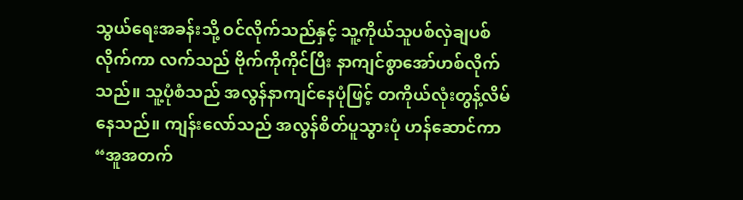သွယ်ရေးအခန်းသို့ ဝင်လိုက်သည်နှင့် သူ့ကိုယ်သူပစ်လှဲချပစ်လိုက်ကာ လက်သည် ဗိုက်ကိုကိုင်ပြီး နာကျင်စွာအော်ဟစ်လိုက်သည်။ သူ့ပုံစံသည် အလွန်နာကျင်နေပုံဖြင့် တကိုယ်လုံးတွန့်လိမ်နေသည်။ ကျန်းလော်သည် အလွန်စိတ်ပူသွားပုံ ဟန်ဆောင်ကာ
“အူအတက်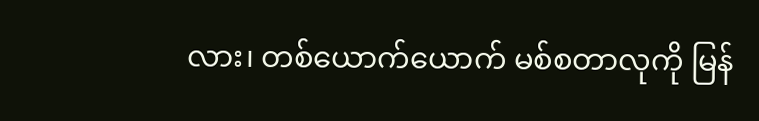လား၊ တစ်ယောက်ယောက် မစ်စတာလုကို မြန်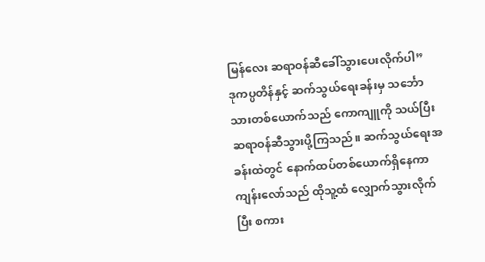မြန်လေး ဆရာဝန်ဆီခေါ်သွားပေးလိုက်ပါ”
ဒုကပ္ပတိန်နှင့် ဆက်သွယ်ရေးခန်းမှ သင်္ဘောသားတစ်ယောက်သည် ကောကျူကို သယ်ပြီး ဆရာဝန်ဆီသွားပို့ကြသည်။ ဆက်သွယ်ရေးအခန်းထဲတွင် နောက်ထပ်တစ်ယောက်ရှိနေကာ ကျန်းလော်သည် ထိုသူ့ထံ လျှောက်သွားလိုက်ပြီး စကား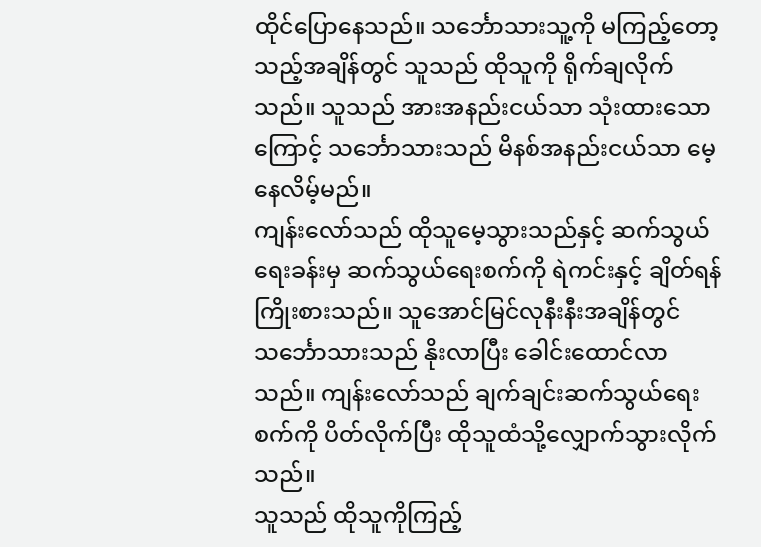ထိုင်ပြောနေသည်။ သင်္ဘောသားသူ့ကို မကြည့်တော့သည့်အချိန်တွင် သူသည် ထိုသူကို ရိုက်ချလိုက်သည်။ သူသည် အားအနည်းငယ်သာ သုံးထားသောကြောင့် သင်္ဘောသားသည် မိနစ်အနည်းငယ်သာ မေ့နေလိမ့်မည်။
ကျန်းလော်သည် ထိုသူမေ့သွားသည်နှင့် ဆက်သွယ်ရေးခန်းမှ ဆက်သွယ်ရေးစက်ကို ရဲကင်းနှင့် ချိတ်ရန်ကြိုးစားသည်။ သူအောင်မြင်လုနီးနီးအချိန်တွင် သင်္ဘောသားသည် နိုးလာပြီး ခေါင်းထောင်လာသည်။ ကျန်းလော်သည် ချက်ချင်းဆက်သွယ်ရေးစက်ကို ပိတ်လိုက်ပြီး ထိုသူထံသို့လျှောက်သွားလိုက်သည်။
သူသည် ထိုသူကိုကြည့်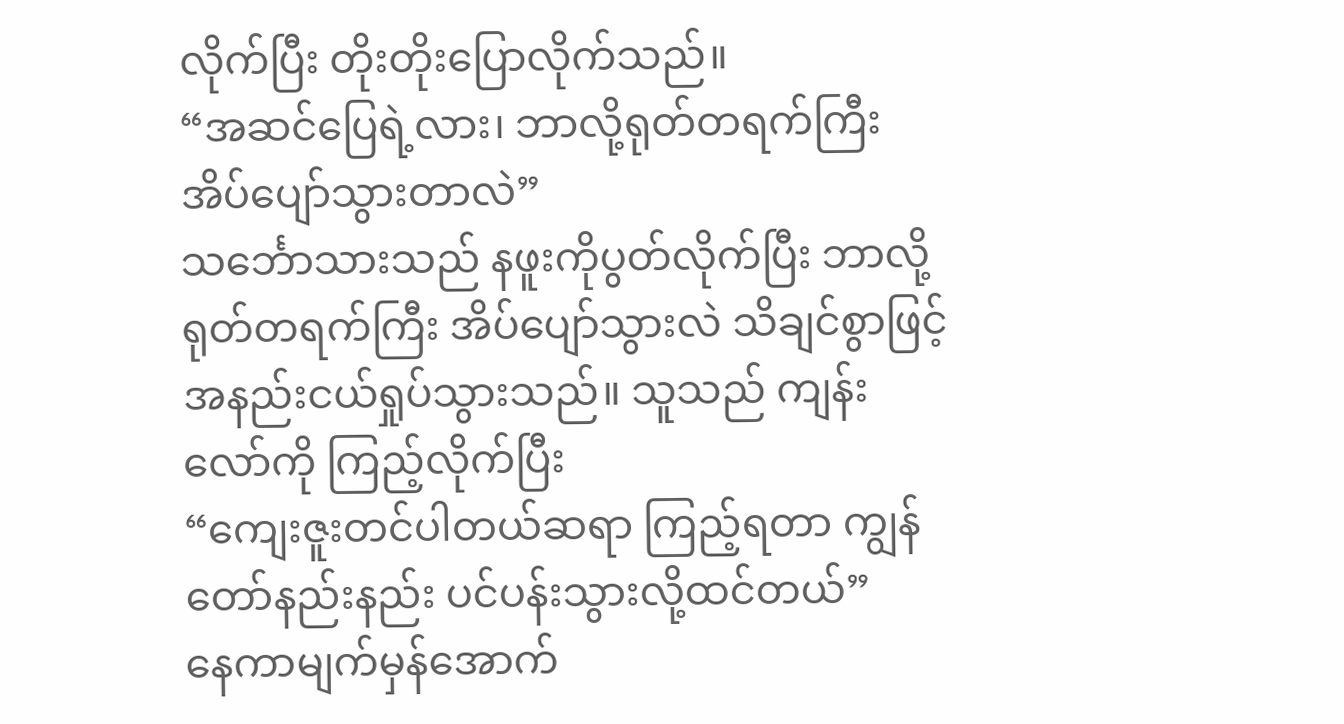လိုက်ပြီး တိုးတိုးပြောလိုက်သည်။
“အဆင်ပြေရဲ့လား၊ ဘာလို့ရုတ်တရက်ကြီး အိပ်ပျော်သွားတာလဲ”
သင်္ဘောသားသည် နဖူးကိုပွတ်လိုက်ပြီး ဘာလို့ ရုတ်တရက်ကြီး အိပ်ပျော်သွားလဲ သိချင်စွာဖြင့်
အနည်းငယ်ရှုပ်သွားသည်။ သူသည် ကျန်းလော်ကို ကြည့်လိုက်ပြီး
“ကျေးဇူးတင်ပါတယ်ဆရာ ကြည့်ရတာ ကျွန်တော်နည်းနည်း ပင်ပန်းသွားလို့ထင်တယ်”
နေကာမျက်မှန်အောက်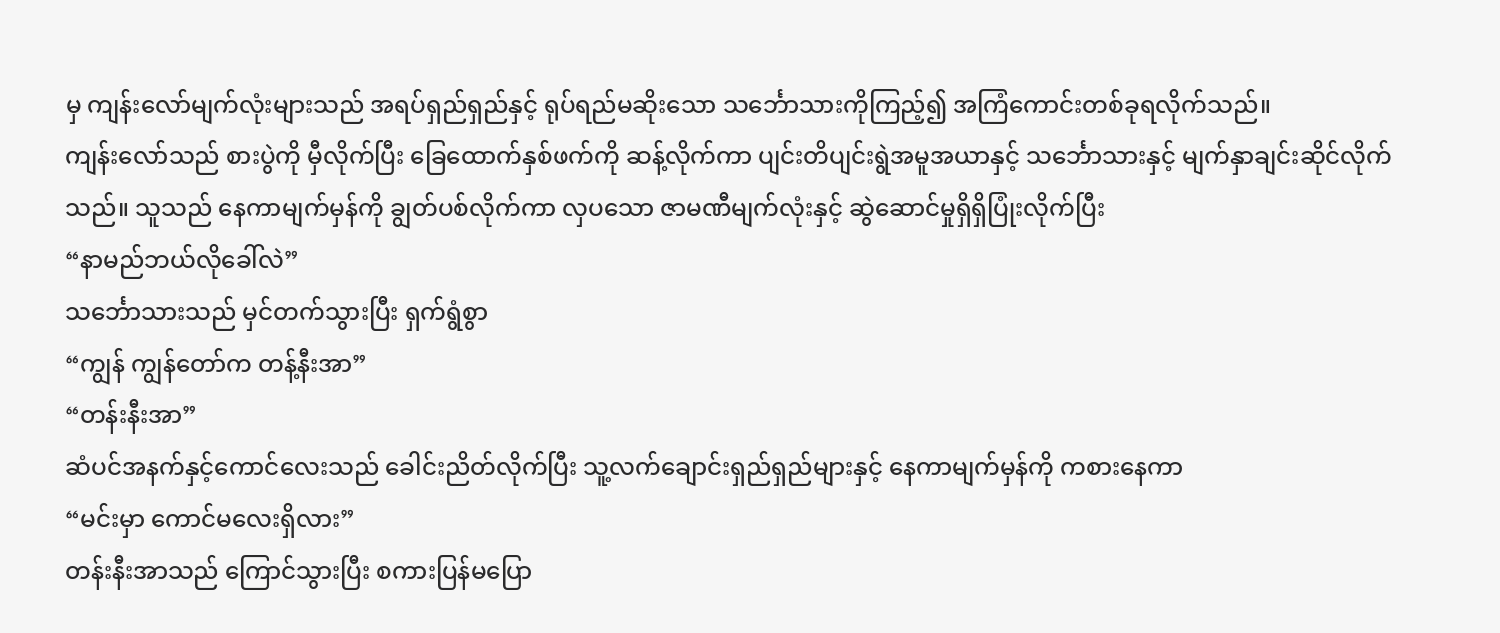မှ ကျန်းလော်မျက်လုံးများသည် အရပ်ရှည်ရှည်နှင့် ရုပ်ရည်မဆိုးသော သင်္ဘောသားကိုကြည့်၍ အကြံကောင်းတစ်ခုရလိုက်သည်။
ကျန်းလော်သည် စားပွဲကို မှီလိုက်ပြီး ခြေထောက်နှစ်ဖက်ကို ဆန့်လိုက်ကာ ပျင်းတိပျင်းရွဲအမူအယာနှင့် သင်္ဘောသားနှင့် မျက်နှာချင်းဆိုင်လိုက်သည်။ သူသည် နေကာမျက်မှန်ကို ချွတ်ပစ်လိုက်ကာ လှပသော ဇာမဏီမျက်လုံးနှင့် ဆွဲဆောင်မှုရှိရှိပြုံးလိုက်ပြီး
“နာမည်ဘယ်လိုခေါ်လဲ”
သင်္ဘောသားသည် မှင်တက်သွားပြီး ရှက်ရွံစွာ
“ကျွန် ကျွန်တော်က တန့်နီးအာ”
“တန်းနီးအာ”
ဆံပင်အနက်နှင့်ကောင်လေးသည် ခေါင်းညိတ်လိုက်ပြီး သူ့လက်ချောင်းရှည်ရှည်များနှင့် နေကာမျက်မှန်ကို ကစားနေကာ
“မင်းမှာ ကောင်မလေးရှိလား”
တန်းနီးအာသည် ကြောင်သွားပြီး စကားပြန်မပြော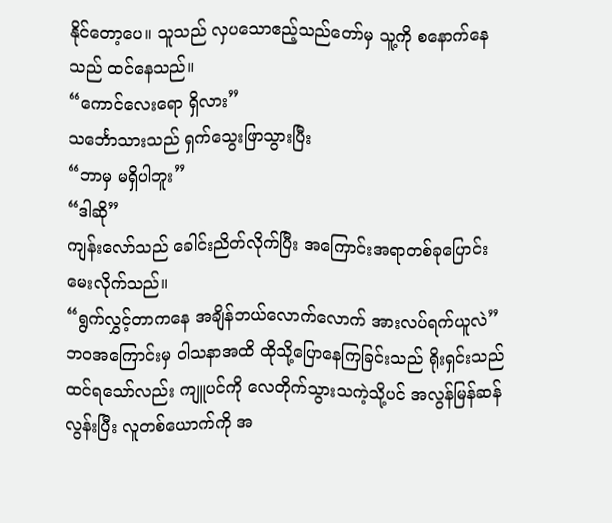နိုင်တော့ပေ။ သူသည် လှပသောဧည့်သည်တော်မှ သူ့ကို စနောက်နေသည် ထင်နေသည်။
“ကောင်လေးရော ရှိလား”
သင်္ဘောသားသည် ရှက်သွေးဖြာသွားပြီး
“ဘာမှ မရှိပါဘူး”
“ဒါဆို”
ကျန်းလော်သည် ခေါင်းညိတ်လိုက်ပြီး အကြောင်းအရာတစ်ခုပြောင်းမေးလိုက်သည်။
“ရွက်လွှင့်တာကနေ အချိန်ဘယ်လောက်လောက် အားလပ်ရက်ယူလဲ”
ဘဝအကြောင်းမှ ဝါသနာအထိ ထိုသို့ပြောနေကြခြင်းသည် ရိုးရှင်းသည်ထင်ရသော်လည်း ကျူပင်ကို လေတိုက်သွားသကဲ့သို့ပင် အလွန်မြန်ဆန်လွန်းပြီး လူတစ်ယောက်ကို အ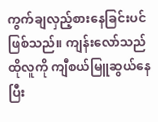ကွက်ချလှည့်စားနေခြင်းပင် ဖြစ်သည်။ ကျန်းလော်သည် ထိုလူကို ကျီစယ်မြူဆွယ်နေပြီး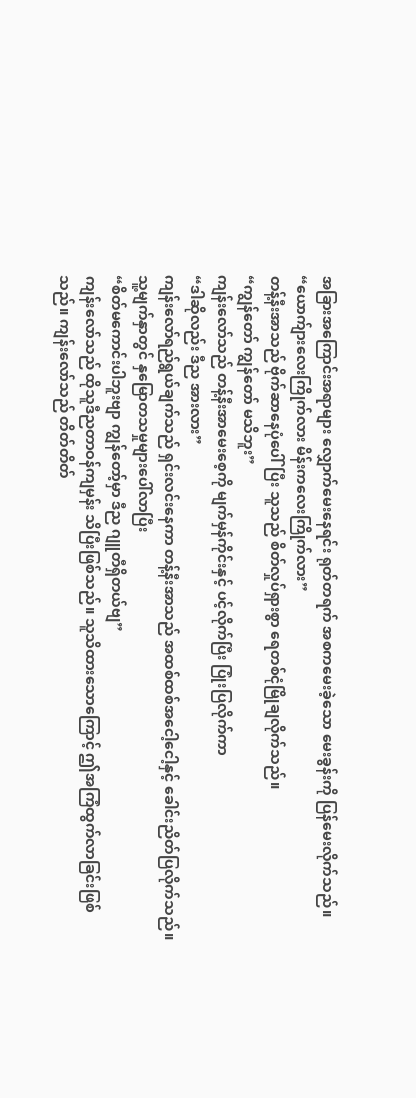အခြားအကြောင်းအရာများ လျှောက်မေးနေရင်း ရုတ်တရက် အစကမေးခဲ့သော မေးခွန်းကို ပြန်မေးလိုက်သည်။
“ယောက်ျားလေးကြိုက်လား မိန်းကလေးကြိုက်လား”
တန့်နီးအာသည် ဗိုက်ဆာနေပုံပေါ်ပြီး သူသည် စိတ်လှုပ်ရှားစွာ ရေတစ်ငုံမြိုချလိုက်သည်။
“ကျွန်တော် ကျွန်တော် မသိဘူး”
ကျန်းလော်သည် တန့်နီးအာမေးစေ့ကို မျက်မှန်ကိုင်းနှင့် ပင့်လိုက်ပြီး ပြုံးပြလိုက်ကာ
“ဒါဆိုလည်း ဒီည အားလား”
ကျန်းလော်ရည်ရွယ်ချက်သည် ရှင်းလင်းနေကာ တန့်နီးအာသည် အထစ်ထစ်အငေါ့ငေါ့နှင့် ခေါင်းညိတ်ပြလိုက်သည်။ သူ့မျက်နှာတွင် နှမြောတသမှုများပေါ်လာပြီး
“စိတ်မကောင်းပါဘူးဗျာ ကျွန်တော့်မှာ ဒီည ဂျူတီရှိတယ်ဗျ”
ကျန်းလော်သည် ထိုသူဒီညတာဝန်ကျမှန်း သိပြီးဖြစ်သည်။ သူသိထားသောကြောင့် ဤအကြံထွက်လာခြင်းဖြစ်သည်။ ကျန်းလော်သည် တိတ်တိတ်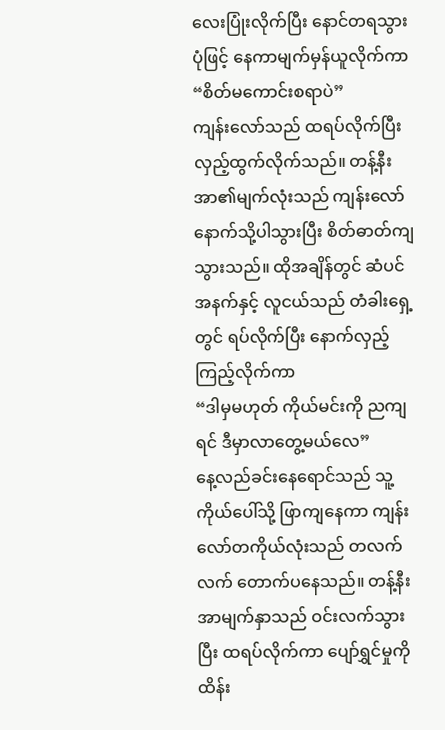လေးပြုံးလိုက်ပြီး နောင်တရသွားပုံဖြင့် နေကာမျက်မှန်ယူလိုက်ကာ
“စိတ်မကောင်းစရာပဲ”
ကျန်းလော်သည် ထရပ်လိုက်ပြီး လှည့်ထွက်လိုက်သည်။ တန့်နီးအာ၏မျက်လုံးသည် ကျန်းလော်နောက်သို့ပါသွားပြီး စိတ်ဓာတ်ကျသွားသည်။ ထိုအချိန်တွင် ဆံပင်အနက်နှင့် လူငယ်သည် တံခါးရှေ့တွင် ရပ်လိုက်ပြီး နောက်လှည့်ကြည့်လိုက်ကာ
“ဒါမှမဟုတ် ကိုယ်မင်းကို ညကျရင် ဒီမှာလာတွေ့မယ်လေ”
နေ့လည်ခင်းနေရောင်သည် သူ့ကိုယ်ပေါ်သို့ ဖြာကျနေကာ ကျန်းလော်တကိုယ်လုံးသည် တလက်လက် တောက်ပနေသည်။ တန့်နီးအာမျက်နှာသည် ဝင်းလက်သွားပြီး ထရပ်လိုက်ကာ ပျော်ရွှင်မှုကို ထိန်း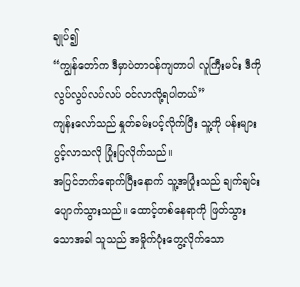ချုပ်၍
“ကျွန်တော်က ဒီမှာပဲတာဝန်ကျတာပါ လူကြီးမင်း ဒီကို လွပ်လွပ်လပ်လပ် ဝင်လာလို့ရပါတယ်”
ကျန်းလော်သည် နှုတ်ခမ်းပင့်လိုက်ပြီး သူ့ကို ပန်းများပွင့်လာသလို ပြုံးပြလိုက်သည်။
အပြင်ဘက်ရောက်ပြီးနောက် သူ့အပြုံးသည် ချက်ချင်းပျောက်သွားသည်။ ထောင့်တစ်နေရာကို ဖြတ်သွားသောအခါ သူသည် အမှိုက်ပုံးတွေ့လိုက်သော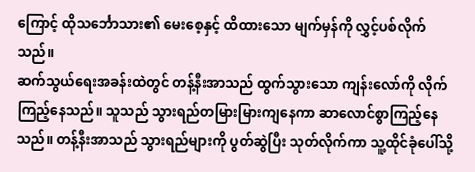ကြောင့် ထိုသင်္ဘောသား၏ မေးစေ့နှင့် ထိထားသော မျက်မှန်ကို လွှင့်ပစ်လိုက်သည်။
ဆက်သွယ်ရေးအခန်းထဲတွင် တန့်နီးအာသည် ထွက်သွားသော ကျန်းလော်ကို လိုက်ကြည့်နေသည်။ သူသည် သွားရည်တမြားမြားကျနေကာ ဆာလောင်စွာကြည့်နေသည်။ တန့်နီးအာသည် သွားရည်များကို ပွတ်ဆွဲပြီး သုတ်လိုက်ကာ သူ့ထိုင်ခုံပေါ်သို့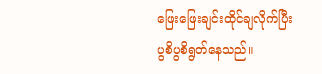ဖြေးဖြေးချင်းထိုင်ချလိုက်ပြီး ပွစိပွစိရွတ်နေသည်။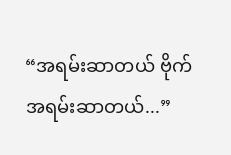“အရမ်းဆာတယ် ဗိုက်အရမ်းဆာတယ်...”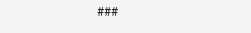###